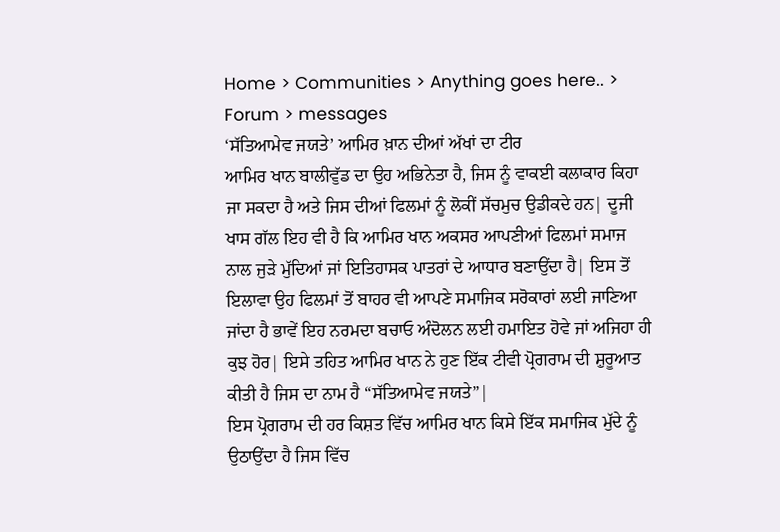Home > Communities > Anything goes here.. > Forum > messages
‘ਸੱਤਿਆਮੇਵ ਜਯਤੇ’ ਆਮਿਰ ਖ਼ਾਨ ਦੀਆਂ ਅੱਖਾਂ ਦਾ ਟੀਰ
ਆਮਿਰ ਖਾਨ ਬਾਲੀਵੁੱਡ ਦਾ ਉਹ ਅਭਿਨੇਤਾ ਹੈ, ਜਿਸ ਨੂੰ ਵਾਕਈ ਕਲਾਕਾਰ ਕਿਹਾ ਜਾ ਸਕਦਾ ਹੈ ਅਤੇ ਜਿਸ ਦੀਆਂ ਫਿਲਮਾਂ ਨੂੰ ਲੋਕੀਂ ਸੱਚਮੁਚ ਉਡੀਕਦੇ ਹਨ| ਦੂਜੀ ਖਾਸ ਗੱਲ ਇਹ ਵੀ ਹੈ ਕਿ ਆਮਿਰ ਖਾਨ ਅਕਸਰ ਆਪਣੀਆਂ ਫਿਲਮਾਂ ਸਮਾਜ ਨਾਲ ਜੁੜੇ ਮੁੱਦਿਆਂ ਜਾਂ ਇਤਿਹਾਸਕ ਪਾਤਰਾਂ ਦੇ ਆਧਾਰ ਬਣਾਉਂਦਾ ਹੈ| ਇਸ ਤੋਂ ਇਲਾਵਾ ਉਹ ਫਿਲਮਾਂ ਤੋਂ ਬਾਹਰ ਵੀ ਆਪਣੇ ਸਮਾਜਿਕ ਸਰੋਕਾਰਾਂ ਲਈ ਜਾਣਿਆ ਜਾਂਦਾ ਹੈ ਭਾਵੇਂ ਇਹ ਨਰਮਦਾ ਬਚਾਓ ਅੰਦੋਲਨ ਲਈ ਹਮਾਇਤ ਹੋਵੇ ਜਾਂ ਅਜਿਹਾ ਹੀ ਕੁਝ ਹੋਰ| ਇਸੇ ਤਹਿਤ ਆਮਿਰ ਖਾਨ ਨੇ ਹੁਣ ਇੱਕ ਟੀਵੀ ਪ੍ਰੋਗਰਾਮ ਦੀ ਸ਼ੁਰੂਆਤ ਕੀਤੀ ਹੈ ਜਿਸ ਦਾ ਨਾਮ ਹੈ “ਸੱਤਿਆਮੇਵ ਜਯਤੇ”|
ਇਸ ਪ੍ਰੋਗਰਾਮ ਦੀ ਹਰ ਕਿਸ਼ਤ ਵਿੱਚ ਆਮਿਰ ਖਾਨ ਕਿਸੇ ਇੱਕ ਸਮਾਜਿਕ ਮੁੱਦੇ ਨੂੰ ਉਠਾਉਂਦਾ ਹੈ ਜਿਸ ਵਿੱਚ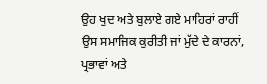ਉਹ ਖੁਦ ਅਤੇ ਬੁਲਾਏ ਗਏ ਮਾਹਿਰਾਂ ਰਾਹੀਂ ਉਸ ਸਮਾਜਿਕ ਕੁਰੀਤੀ ਜਾਂ ਮੁੱਦੇ ਦੇ ਕਾਰਨਾਂ, ਪ੍ਰਭਾਵਾਂ ਅਤੇ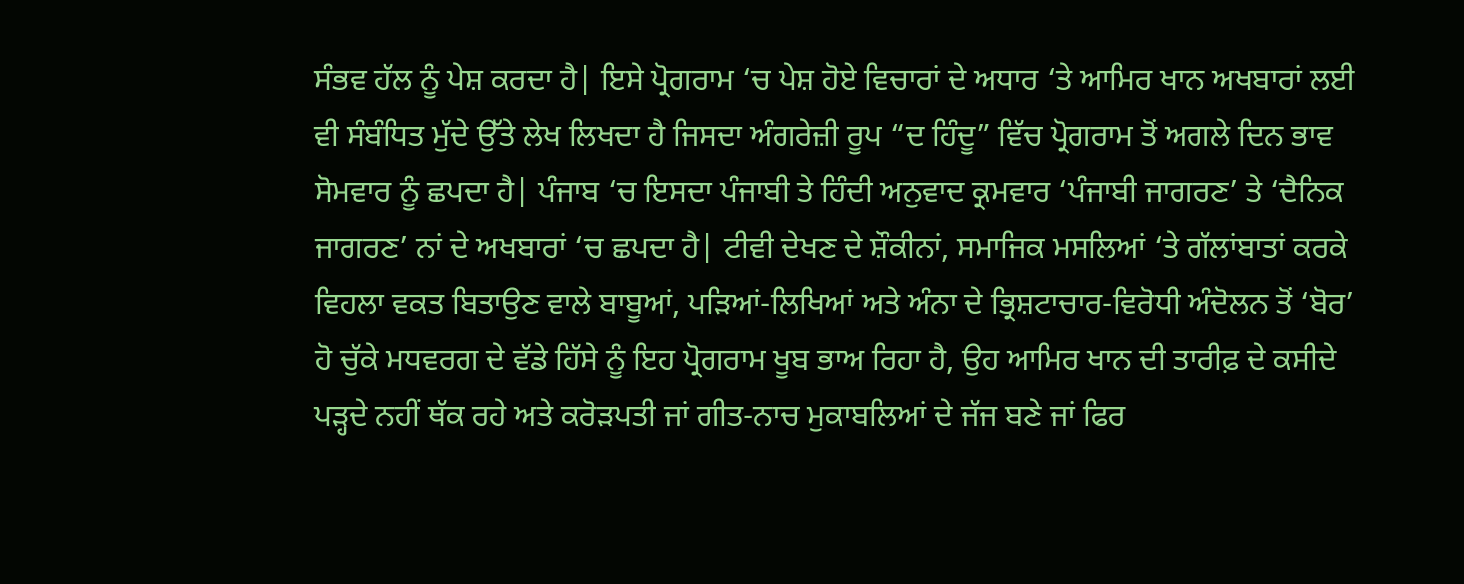ਸੰਭਵ ਹੱਲ ਨੂੰ ਪੇਸ਼ ਕਰਦਾ ਹੈ| ਇਸੇ ਪ੍ਰੋਗਰਾਮ ‘ਚ ਪੇਸ਼ ਹੋਏ ਵਿਚਾਰਾਂ ਦੇ ਅਧਾਰ ‘ਤੇ ਆਮਿਰ ਖਾਨ ਅਖਬਾਰਾਂ ਲਈ ਵੀ ਸੰਬੰਧਿਤ ਮੁੱਦੇ ਉੱਤੇ ਲੇਖ ਲਿਖਦਾ ਹੈ ਜਿਸਦਾ ਅੰਗਰੇਜ਼ੀ ਰੂਪ “ਦ ਹਿੰਦੂ” ਵਿੱਚ ਪ੍ਰੋਗਰਾਮ ਤੋਂ ਅਗਲੇ ਦਿਨ ਭਾਵ ਸੋਮਵਾਰ ਨੂੰ ਛਪਦਾ ਹੈ| ਪੰਜਾਬ ‘ਚ ਇਸਦਾ ਪੰਜਾਬੀ ਤੇ ਹਿੰਦੀ ਅਨੁਵਾਦ ਕ੍ਰਮਵਾਰ ‘ਪੰਜਾਬੀ ਜਾਗਰਣ’ ਤੇ ‘ਦੈਨਿਕ ਜਾਗਰਣ’ ਨਾਂ ਦੇ ਅਖਬਾਰਾਂ ‘ਚ ਛਪਦਾ ਹੈ| ਟੀਵੀ ਦੇਖਣ ਦੇ ਸ਼ੌਕੀਨਾਂ, ਸਮਾਜਿਕ ਮਸਲਿਆਂ ‘ਤੇ ਗੱਲਾਂਬਾਤਾਂ ਕਰਕੇ ਵਿਹਲਾ ਵਕਤ ਬਿਤਾਉਣ ਵਾਲੇ ਬਾਬੂਆਂ, ਪੜਿਆਂ-ਲਿਖਿਆਂ ਅਤੇ ਅੰਨਾ ਦੇ ਭ੍ਰਿਸ਼ਟਾਚਾਰ-ਵਿਰੋਧੀ ਅੰਦੋਲਨ ਤੋਂ ‘ਬੋਰ’ ਹੋ ਚੁੱਕੇ ਮਧਵਰਗ ਦੇ ਵੱਡੇ ਹਿੱਸੇ ਨੂੰ ਇਹ ਪ੍ਰੋਗਰਾਮ ਖੂਬ ਭਾਅ ਰਿਹਾ ਹੈ, ਉਹ ਆਮਿਰ ਖਾਨ ਦੀ ਤਾਰੀਫ਼ ਦੇ ਕਸੀਦੇ ਪੜ੍ਹਦੇ ਨਹੀਂ ਥੱਕ ਰਹੇ ਅਤੇ ਕਰੋੜਪਤੀ ਜਾਂ ਗੀਤ-ਨਾਚ ਮੁਕਾਬਲਿਆਂ ਦੇ ਜੱਜ ਬਣੇ ਜਾਂ ਫਿਰ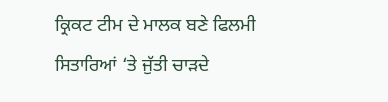ਕ੍ਰਿਕਟ ਟੀਮ ਦੇ ਮਾਲਕ ਬਣੇ ਫਿਲਮੀ ਸਿਤਾਰਿਆਂ ‘ਤੇ ਜੁੱਤੀ ਚਾੜਦੇ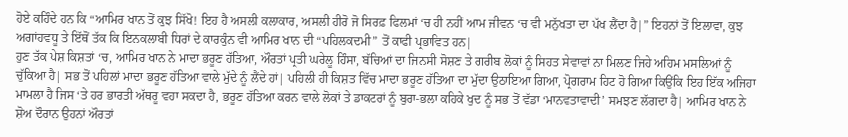ਹੋਏ ਕਹਿੰਦੇ ਹਨ ਕਿ “ਆਮਿਰ ਖਾਨ ਤੋਂ ਕੁਝ ਸਿੱਖੋ! ਇਹ ਹੈ ਅਸਲੀ ਕਲਾਕਾਰ, ਅਸਲੀ ਹੀਰੋ ਜੋ ਸਿਰਫ਼ ਫਿਲਮਾਂ ‘ਚ ਹੀ ਨਹੀਂ ਆਮ ਜੀਵਨ ‘ਚ ਵੀ ਮਨੁੱਖਤਾ ਦਾ ਪੱਖ ਲੈਂਦਾ ਹੈ|” ਇਹਨਾਂ ਤੋਂ ਇਲਾਵਾ, ਕੁਝ ਅਗਾਂਹਵਧੂ ਤੇ ਇੱਥੋਂ ਤੱਕ ਕਿ ਇਨਕਲਾਬੀ ਧਿਰਾਂ ਦੇ ਕਾਰਕੁੰਨ ਵੀ ਆਮਿਰ ਖਾਨ ਦੀ “ਪਹਿਲਕਦਮੀ” ਤੋਂ ਕਾਫੀ ਪ੍ਰਭਾਵਿਤ ਹਨ|
ਹੁਣ ਤੱਕ ਪੇਸ਼ ਕਿਸ਼ਤਾਂ ‘ਚ, ਆਮਿਰ ਖਾਨ ਨੇ ਮਾਦਾ ਭਰੂਣ ਹੱਤਿਆ, ਔਰਤਾਂ ਪ੍ਰਤੀ ਘਰੇਲੂ ਹਿੰਸਾ, ਬੱਚਿਆਂ ਦਾ ਜਿਨਸੀ ਸੋਸ਼ਣ ਤੇ ਗਰੀਬ ਲੋਕਾਂ ਨੂੰ ਸਿਹਤ ਸੇਵਾਵਾਂ ਨਾ ਮਿਲਣ ਜਿਹੇ ਅਹਿਮ ਮਸਲਿਆਂ ਨੂੰ ਚੁੱਕਿਆ ਹੈ| ਸਭ ਤੋਂ ਪਹਿਲਾਂ ਮਾਦਾ ਭਰੂਣ ਹੱਤਿਆ ਵਾਲੇ ਮੁੱਦੇ ਨੂੰ ਲੈਂਦੇ ਹਾਂ| ਪਹਿਲੀ ਹੀ ਕਿਸ਼ਤ ਵਿੱਚ ਮਾਦਾ ਭਰੂਣ ਹੱਤਿਆ ਦਾ ਮੁੱਦਾ ਉਠਾਇਆ ਗਿਆ, ਪ੍ਰੋਗਰਾਮ ਹਿਟ ਹੋ ਗਿਆ ਕਿਉਂਕਿ ਇਹ ਇੱਕ ਅਜਿਹਾ ਮਾਮਲਾ ਹੈ ਜਿਸ ‘ਤੇ ਹਰ ਭਾਰਤੀ ਅੱਥਰੂ ਵਹਾ ਸਕਦਾ ਹੈ, ਭਰੂਣ ਹੱਤਿਆ ਕਰਨ ਵਾਲੇ ਲੋਕਾਂ ਤੇ ਡਾਕਟਰਾਂ ਨੂੰ ਬੁਰਾ-ਭਲਾ ਕਹਿਕੇ ਖੁਦ ਨੂੰ ਸਭ ਤੋਂ ਵੱਡਾ ‘ਮਾਨਵਤਾਵਾਦੀ’ ਸਮਝਣ ਲੱਗਦਾ ਹੈ| ਆਮਿਰ ਖਾਨ ਨੇ ਸ਼ੋਅ ਦੌਰਾਨ ਉਹਨਾਂ ਔਰਤਾਂ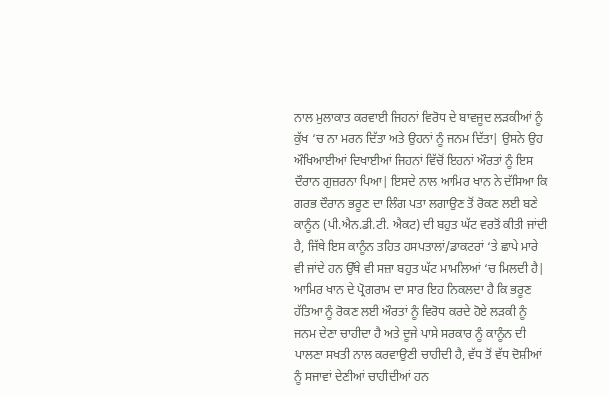ਨਾਲ ਮੁਲਾਕਾਤ ਕਰਵਾਈ ਜਿਹਨਾਂ ਵਿਰੋਧ ਦੇ ਬਾਵਜੂਦ ਲੜਕੀਆਂ ਨੂੰ ਕੁੱਖ ‘ਚ ਨਾ ਮਰਨ ਦਿੱਤਾ ਅਤੇ ਉਹਨਾਂ ਨੂੰ ਜਨਮ ਦਿੱਤਾ| ਉਸਨੇ ਉਹ ਔਖਿਆਈਆਂ ਦਿਖਾਈਆਂ ਜਿਹਨਾਂ ਵਿੱਚੋਂ ਇਹਨਾਂ ਔਰਤਾਂ ਨੂੰ ਇਸ ਦੌਰਾਨ ਗੁਜ਼ਰਨਾ ਪਿਆ| ਇਸਦੇ ਨਾਲ ਆਮਿਰ ਖਾਨ ਨੇ ਦੱਸਿਆ ਕਿ ਗਰਭ ਦੌਰਾਨ ਭਰੂਣ ਦਾ ਲਿੰਗ ਪਤਾ ਲਗਾਉਣ ਤੋਂ ਰੋਕਣ ਲਈ ਬਣੇ ਕਾਨੂੰਨ (ਪੀ.ਐਨ.ਡੀ.ਟੀ. ਐਕਟ) ਦੀ ਬਹੁਤ ਘੱਟ ਵਰਤੋਂ ਕੀਤੀ ਜਾਂਦੀ ਹੈ, ਜਿੱਥੇ ਇਸ ਕਾਨੂੰਨ ਤਹਿਤ ਹਸਪਤਾਲਾਂ/ਡਾਕਟਰਾਂ ‘ਤੇ ਛਾਪੇ ਮਾਰੇ ਵੀ ਜਾਂਦੇ ਹਨ ਉੱਥੇ ਵੀ ਸਜ਼ਾ ਬਹੁਤ ਘੱਟ ਮਾਮਲਿਆਂ ‘ਚ ਮਿਲਦੀ ਹੈ| ਆਮਿਰ ਖਾਨ ਦੇ ਪ੍ਰੋਗਰਾਮ ਦਾ ਸਾਰ ਇਹ ਨਿਕਲਦਾ ਹੈ ਕਿ ਭਰੂਣ ਹੱਤਿਆ ਨੂੰ ਰੋਕਣ ਲਈ ਔਰਤਾਂ ਨੂੰ ਵਿਰੋਧ ਕਰਦੇ ਹੋਏ ਲੜਕੀ ਨੂੰ ਜਨਮ ਦੇਣਾ ਚਾਹੀਦਾ ਹੈ ਅਤੇ ਦੂਜੇ ਪਾਸੇ ਸਰਕਾਰ ਨੂੰ ਕਾਨੂੰਨ ਦੀ ਪਾਲਣਾ ਸਖਤੀ ਨਾਲ ਕਰਵਾਉਣੀ ਚਾਹੀਦੀ ਹੈ, ਵੱਧ ਤੋਂ ਵੱਧ ਦੋਸ਼ੀਆਂ ਨੂੰ ਸਜਾਵਾਂ ਦੇਣੀਆਂ ਚਾਹੀਦੀਆਂ ਹਨ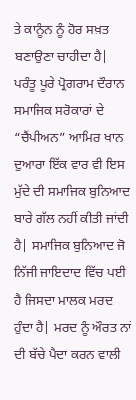ਤੇ ਕਾਨੂੰਨ ਨੂੰ ਹੋਰ ਸਖ਼ਤ ਬਣਾਉਣਾ ਚਾਹੀਦਾ ਹੈ|
ਪਰੰਤੂ ਪੂਰੇ ਪ੍ਰੋਗਰਾਮ ਦੌਰਾਨ ਸਮਾਜਿਕ ਸਰੋਕਾਰਾਂ ਦੇ “ਚੈਂਪੀਅਨ” ਆਮਿਰ ਖਾਨ ਦੁਆਰਾ ਇੱਕ ਵਾਰ ਵੀ ਇਸ ਮੁੱਦੇ ਦੀ ਸਮਾਜਿਕ ਬੁਨਿਆਦ ਬਾਰੇ ਗੱਲ ਨਹੀਂ ਕੀਤੀ ਜਾਂਦੀ ਹੈ| ਸਮਾਜਿਕ ਬੁਨਿਆਦ ਜੋ ਨਿੱਜੀ ਜਾਇਦਾਦ ਵਿੱਚ ਪਈ ਹੈ ਜਿਸਦਾ ਮਾਲਕ ਮਰਦ ਹੁੰਦਾ ਹੈ| ਮਰਦ ਨੂੰ ਔਰਤ ਨਾਂ ਦੀ ਬੱਚੇ ਪੈਦਾ ਕਰਨ ਵਾਲੀ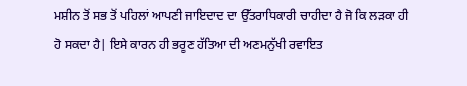ਮਸ਼ੀਨ ਤੋਂ ਸਭ ਤੋਂ ਪਹਿਲਾਂ ਆਪਣੀ ਜਾਇਦਾਦ ਦਾ ਉੱਤਰਾਧਿਕਾਰੀ ਚਾਹੀਦਾ ਹੈ ਜੋ ਕਿ ਲੜਕਾ ਹੀ ਹੋ ਸਕਦਾ ਹੈ| ਇਸੇ ਕਾਰਨ ਹੀ ਭਰੂਣ ਹੱਤਿਆ ਦੀ ਅਣਮਨੁੱਖੀ ਰਵਾਇਤ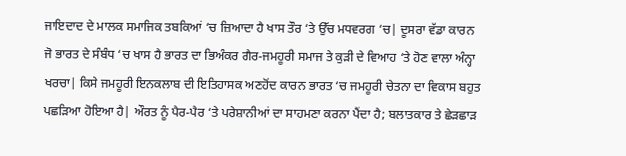ਜਾਇਦਾਦ ਦੇ ਮਾਲਕ ਸਮਾਜਿਕ ਤਬਕਿਆਂ ‘ਚ ਜ਼ਿਆਦਾ ਹੈ ਖਾਸ ਤੌਰ ‘ਤੇ ਉੱਚ ਮਧਵਰਗ ‘ਚ| ਦੂਸਰਾ ਵੱਡਾ ਕਾਰਨ ਜੋ ਭਾਰਤ ਦੇ ਸੰਬੰਧ ‘ਚ ਖਾਸ ਹੈ ਭਾਰਤ ਦਾ ਭਿਅੰਕਰ ਗੈਰ-ਜਮਹੂਰੀ ਸਮਾਜ ਤੇ ਕੁੜੀ ਦੇ ਵਿਆਹ ‘ਤੇ ਹੋਣ ਵਾਲਾ ਅੰਨ੍ਹਾ ਖਰਚਾ| ਕਿਸੇ ਜਮਹੂਰੀ ਇਨਕਲਾਬ ਦੀ ਇਤਿਹਾਸਕ ਅਣਹੋਂਦ ਕਾਰਨ ਭਾਰਤ ‘ਚ ਜਮਹੂਰੀ ਚੇਤਨਾ ਦਾ ਵਿਕਾਸ ਬਹੁਤ ਪਛੜਿਆ ਹੋਇਆ ਹੈ| ਔਰਤ ਨੂੰ ਪੈਰ-ਪੈਰ ‘ਤੇ ਪਰੇਸ਼ਾਨੀਆਂ ਦਾ ਸਾਹਮਣਾ ਕਰਨਾ ਪੈਂਦਾ ਹੈ; ਬਲਾਤਕਾਰ ਤੇ ਛੇੜਛਾੜ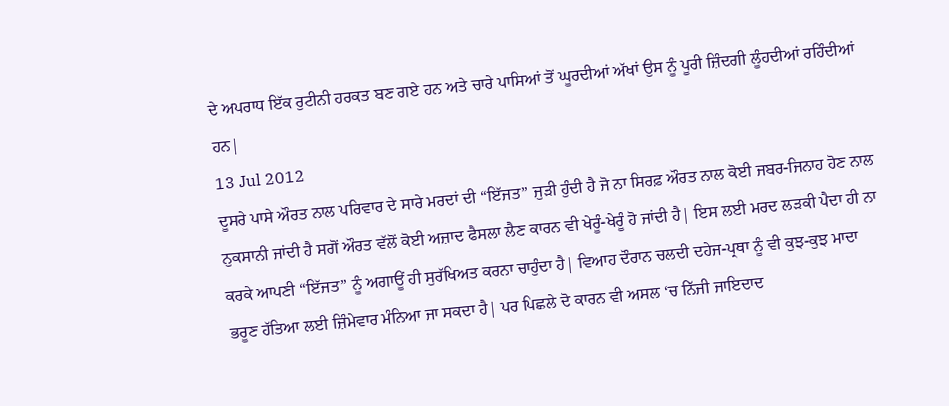ਦੇ ਅਪਰਾਧ ਇੱਕ ਰੁਟੀਨੀ ਹਰਕਤ ਬਣ ਗਏ ਹਨ ਅਤੇ ਚਾਰੇ ਪਾਸਿਆਂ ਤੋਂ ਘੂਰਦੀਆਂ ਅੱਖਾਂ ਉਸ ਨੂੰ ਪੂਰੀ ਜ਼ਿੰਦਗੀ ਲੂੰਹਦੀਆਂ ਰਹਿੰਦੀਆਂ ਹਨ|
13 Jul 2012
ਦੂਸਰੇ ਪਾਸੇ ਔਰਤ ਨਾਲ ਪਰਿਵਾਰ ਦੇ ਸਾਰੇ ਮਰਦਾਂ ਦੀ “ਇੱਜਤ” ਜੁੜੀ ਹੁੰਦੀ ਹੈ ਜੋ ਨਾ ਸਿਰਫ਼ ਔਰਤ ਨਾਲ ਕੋਈ ਜਬਰ-ਜਿਨਾਹ ਹੋਣ ਨਾਲ ਨੁਕਸਾਨੀ ਜਾਂਦੀ ਹੈ ਸਗੋਂ ਔਰਤ ਵੱਲੋਂ ਕੋਈ ਅਜ਼ਾਦ ਫੈਸਲਾ ਲੈਣ ਕਾਰਨ ਵੀ ਖੇਰੂੰ-ਖੇਰੂੰ ਹੋ ਜਾਂਦੀ ਹੈ| ਇਸ ਲਈ ਮਰਦ ਲੜਕੀ ਪੈਦਾ ਹੀ ਨਾ ਕਰਕੇ ਆਪਣੀ “ਇੱਜਤ” ਨੂੰ ਅਗਾਊਂ ਹੀ ਸੁਰੱਖਿਅਤ ਕਰਨਾ ਚਾਹੁੰਦਾ ਹੈ| ਵਿਆਹ ਦੌਰਾਨ ਚਲਦੀ ਦਹੇਜ-ਪ੍ਰਥਾ ਨੂੰ ਵੀ ਕੁਝ-ਕੁਝ ਮਾਦਾ ਭਰੂਣ ਹੱਤਿਆ ਲਈ ਜ਼ਿੰਮੇਵਾਰ ਮੰਨਿਆ ਜਾ ਸਕਦਾ ਹੈ| ਪਰ ਪਿਛਲੇ ਦੋ ਕਾਰਨ ਵੀ ਅਸਲ ‘ਚ ਨਿੱਜੀ ਜਾਇਦਾਦ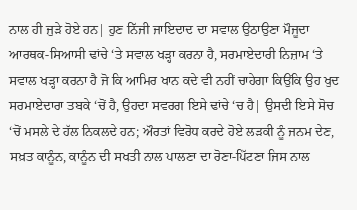ਨਾਲ ਹੀ ਜੁੜੇ ਹੋਏ ਹਨ| ਹੁਣ ਨਿੱਜੀ ਜਾਇਦਾਦ ਦਾ ਸਵਾਲ ਉਠਾਉਣਾ ਮੌਜੂਦਾ ਆਰਥਕ-ਸਿਆਸੀ ਢਾਂਚੇ ‘ਤੇ ਸਵਾਲ ਖੜ੍ਹਾ ਕਰਨਾ ਹੈ, ਸਰਮਾਏਦਾਰੀ ਨਿਜ਼ਾਮ ‘ਤੇ ਸਵਾਲ ਖੜ੍ਹਾ ਕਰਨਾ ਹੈ ਜੋ ਕਿ ਆਮਿਰ ਖਾਨ ਕਦੇ ਵੀ ਨਹੀਂ ਚਾਹੇਗਾ ਕਿਉਂਕਿ ਉਹ ਖੁਦ ਸਰਮਾਏਦਾਰਾ ਤਬਕੇ ‘ਚੋਂ ਹੈ, ਉਹਦਾ ਸਵਰਗ ਇਸੇ ਢਾਂਚੇ ‘ਚ ਹੈ| ਉਸਦੀ ਇਸੇ ਸੋਚ ‘ਚੋਂ ਮਸਲੇ ਦੇ ਹੱਲ ਨਿਕਲਦੇ ਹਨ; ਔਰਤਾਂ ਵਿਰੋਧ ਕਰਦੇ ਹੋਏ ਲੜਕੀ ਨੂੰ ਜਨਮ ਦੇਣ, ਸਖ਼ਤ ਕਾਨੂੰਨ, ਕਾਨੂੰਨ ਦੀ ਸਖਤੀ ਨਾਲ ਪਾਲਣਾ ਦਾ ਰੋਣਾ-ਪਿੱਟਣਾ ਜਿਸ ਨਾਲ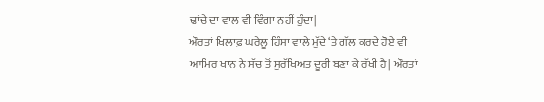ਢਾਂਚੇ ਦਾ ਵਾਲ ਵੀ ਵਿੰਗਾ ਨਹੀਂ ਹੁੰਦਾ|
ਔਰਤਾਂ ਖਿਲਾਫ਼ ਘਰੇਲੂ ਹਿੰਸਾ ਵਾਲੇ ਮੁੱਦੇ ‘ਤੇ ਗੱਲ ਕਰਦੇ ਹੋਏ ਵੀ ਆਮਿਰ ਖਾਨ ਨੇ ਸੱਚ ਤੋਂ ਸੁਰੱਖਿਅਤ ਦੂਰੀ ਬਣਾ ਕੇ ਰੱਖੀ ਹੈ| ਔਰਤਾਂ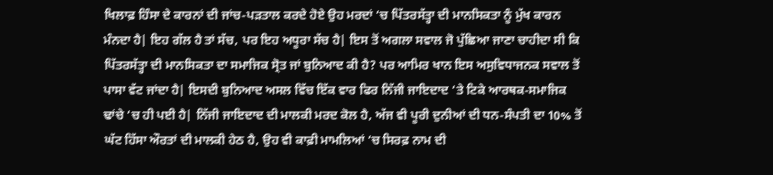ਖਿਲਾਫ਼ ਹਿੰਸਾ ਦੇ ਕਾਰਨਾਂ ਦੀ ਜਾਂਚ-ਪੜਤਾਲ ਕਰਦੇ ਹੋਏ ਉਹ ਮਰਦਾਂ ‘ਚ ਪਿੱਤਰਸੱਤ੍ਹਾ ਦੀ ਮਾਨਸਿਕਤਾ ਨੂੰ ਮੁੱਖ ਕਾਰਨ ਮੰਨਦਾ ਹੈ| ਇਹ ਗੱਲ ਹੈ ਤਾਂ ਸੱਚ, ਪਰ ਇਹ ਅਧੂਰਾ ਸੱਚ ਹੈ| ਇਸ ਤੋਂ ਅਗਲਾ ਸਵਾਲ ਜੋ ਪੁੱਛਿਆ ਜਾਣਾ ਚਾਹੀਦਾ ਸੀ ਕਿ ਪਿੱਤਰਸੱਤ੍ਹਾ ਦੀ ਮਾਨਸਿਕਤਾ ਦਾ ਸਮਾਜਿਕ ਸ੍ਰੋਤ ਜਾਂ ਬੁਨਿਆਦ ਕੀ ਹੈ? ਪਰ ਆਮਿਰ ਖਾਨ ਇਸ ਅਸੁਵਿਧਾਜਨਕ ਸਵਾਲ ਤੋਂ ਪਾਸਾ ਵੱਟ ਜਾਂਦਾ ਹੈ| ਇਸਦੀ ਬੁਨਿਆਦ ਅਸਲ ਵਿੱਚ ਇੱਕ ਵਾਰ ਫਿਰ ਨਿੱਜੀ ਜਾਇਦਾਦ ‘ਤੇ ਟਿਕੇ ਆਰਥਕ-ਸਮਾਜਿਕ ਢਾਂਚੇ ‘ਚ ਹੀ ਪਈ ਹੈ| ਨਿੱਜੀ ਜਾਇਦਾਦ ਦੀ ਮਾਲਕੀ ਮਰਦ ਕੋਲ ਹੈ, ਅੱਜ ਵੀ ਪੂਰੀ ਦੁਨੀਆਂ ਦੀ ਧਨ-ਸੰਪਤੀ ਦਾ 10% ਤੋਂ ਘੱਟ ਹਿੱਸਾ ਔਰਤਾਂ ਦੀ ਮਾਲਕੀ ਹੇਠ ਹੈ, ਉਹ ਵੀ ਕਾਫ਼ੀ ਮਾਮਲਿਆਂ ‘ਚ ਸਿਰਫ਼ ਨਾਮ ਦੀ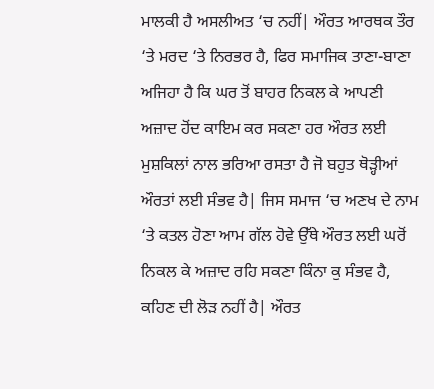ਮਾਲਕੀ ਹੈ ਅਸਲੀਅਤ ‘ਚ ਨਹੀਂ| ਔਰਤ ਆਰਥਕ ਤੌਰ ‘ਤੇ ਮਰਦ ‘ਤੇ ਨਿਰਭਰ ਹੈ, ਫਿਰ ਸਮਾਜਿਕ ਤਾਣਾ-ਬਾਣਾ ਅਜਿਹਾ ਹੈ ਕਿ ਘਰ ਤੋਂ ਬਾਹਰ ਨਿਕਲ ਕੇ ਆਪਣੀ ਅਜ਼ਾਦ ਹੋਂਦ ਕਾਇਮ ਕਰ ਸਕਣਾ ਹਰ ਔਰਤ ਲਈ ਮੁਸ਼ਕਿਲਾਂ ਨਾਲ ਭਰਿਆ ਰਸਤਾ ਹੈ ਜੋ ਬਹੁਤ ਥੋੜ੍ਹੀਆਂ ਔਰਤਾਂ ਲਈ ਸੰਭਵ ਹੈ| ਜਿਸ ਸਮਾਜ ‘ਚ ਅਣਖ ਦੇ ਨਾਮ ‘ਤੇ ਕਤਲ ਹੋਣਾ ਆਮ ਗੱਲ ਹੋਵੇ ਉੱਥੇ ਔਰਤ ਲਈ ਘਰੋਂ ਨਿਕਲ ਕੇ ਅਜ਼ਾਦ ਰਹਿ ਸਕਣਾ ਕਿੰਨਾ ਕੁ ਸੰਭਵ ਹੈ, ਕਹਿਣ ਦੀ ਲੋੜ ਨਹੀਂ ਹੈ| ਔਰਤ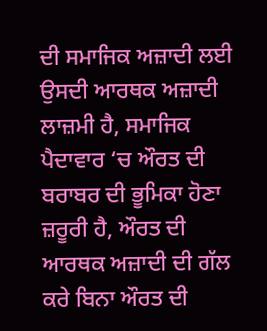ਦੀ ਸਮਾਜਿਕ ਅਜ਼ਾਦੀ ਲਈ ਉਸਦੀ ਆਰਥਕ ਅਜ਼ਾਦੀ ਲਾਜ਼ਮੀ ਹੈ, ਸਮਾਜਿਕ ਪੈਦਾਵਾਰ ‘ਚ ਔਰਤ ਦੀ ਬਰਾਬਰ ਦੀ ਭੂਮਿਕਾ ਹੋਣਾ ਜ਼ਰੂਰੀ ਹੈ, ਔਰਤ ਦੀ ਆਰਥਕ ਅਜ਼ਾਦੀ ਦੀ ਗੱਲ ਕਰੇ ਬਿਨਾ ਔਰਤ ਦੀ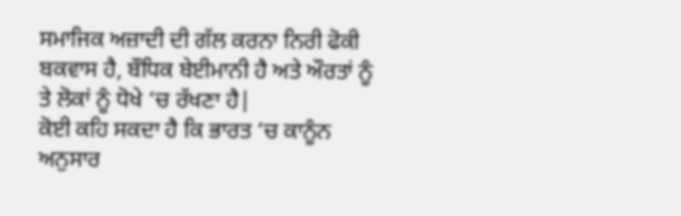ਸਮਾਜਿਕ ਅਜ਼ਾਦੀ ਦੀ ਗੱਲ ਕਰਨਾ ਨਿਰੀ ਫੋਕੀ ਬਕਵਾਸ ਹੈ, ਬੌਧਿਕ ਬੇਈਮਾਨੀ ਹੈ ਅਤੇ ਔਰਤਾਂ ਨੂੰ ਤੇ ਲੋਕਾਂ ਨੂੰ ਧੋਖੇ ‘ਚ ਰੱਖਣਾ ਹੈ|
ਕੋਈ ਕਹਿ ਸਕਦਾ ਹੈ ਕਿ ਭਾਰਤ ‘ਚ ਕਾਨੂੰਨ ਅਨੁਸਾਰ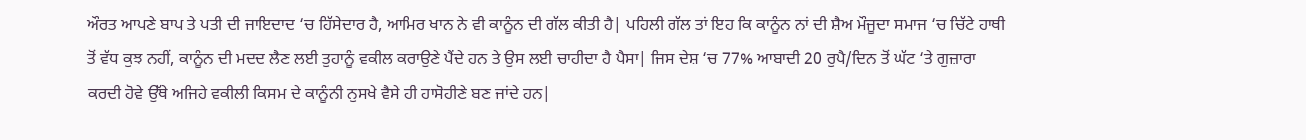ਔਰਤ ਆਪਣੇ ਬਾਪ ਤੇ ਪਤੀ ਦੀ ਜਾਇਦਾਦ ‘ਚ ਹਿੱਸੇਦਾਰ ਹੈ, ਆਮਿਰ ਖਾਨ ਨੇ ਵੀ ਕਾਨੂੰਨ ਦੀ ਗੱਲ ਕੀਤੀ ਹੈ| ਪਹਿਲੀ ਗੱਲ ਤਾਂ ਇਹ ਕਿ ਕਾਨੂੰਨ ਨਾਂ ਦੀ ਸ਼ੈਅ ਮੌਜੂਦਾ ਸਮਾਜ ‘ਚ ਚਿੱਟੇ ਹਾਥੀ ਤੋਂ ਵੱਧ ਕੁਝ ਨਹੀਂ, ਕਾਨੂੰਨ ਦੀ ਮਦਦ ਲੈਣ ਲਈ ਤੁਹਾਨੂੰ ਵਕੀਲ ਕਰਾਉਣੇ ਪੈਂਦੇ ਹਨ ਤੇ ਉਸ ਲਈ ਚਾਹੀਦਾ ਹੈ ਪੈਸਾ| ਜਿਸ ਦੇਸ਼ ‘ਚ 77% ਆਬਾਦੀ 20 ਰੁਪੈ/ਦਿਨ ਤੋਂ ਘੱਟ ‘ਤੇ ਗੁਜ਼ਾਰਾ ਕਰਦੀ ਹੋਵੇ ਉੱਥੇ ਅਜਿਹੇ ਵਕੀਲੀ ਕਿਸਮ ਦੇ ਕਾਨੂੰਨੀ ਨੁਸਖੇ ਵੈਸੇ ਹੀ ਹਾਸੋਹੀਣੇ ਬਣ ਜਾਂਦੇ ਹਨ|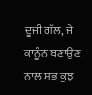ਦੂਜੀ ਗੱਲ, ਜੇ ਕਾਨੂੰਨ ਬਣਾਉਣ ਨਾਲ ਸਭ ਕੁਝ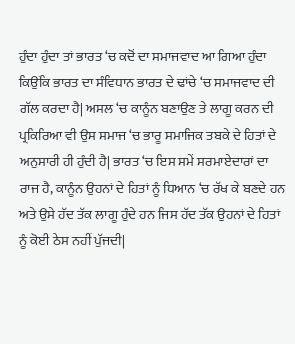ਹੁੰਦਾ ਹੁੰਦਾ ਤਾਂ ਭਾਰਤ ‘ਚ ਕਦੋਂ ਦਾ ਸਮਾਜਵਾਦ ਆ ਗਿਆ ਹੁੰਦਾ ਕਿਉਂਕਿ ਭਾਰਤ ਦਾ ਸੰਵਿਧਾਨ ਭਾਰਤ ਦੇ ਢਾਂਚੇ ‘ਚ ਸਮਾਜਵਾਦ ਦੀ ਗੱਲ ਕਰਦਾ ਹੈ| ਅਸਲ ‘ਚ ਕਾਨੂੰਨ ਬਣਾਉਣ ਤੇ ਲਾਗੂ ਕਰਨ ਦੀ ਪ੍ਰਕਿਰਿਆ ਵੀ ਉਸ ਸਮਾਜ ‘ਚ ਭਾਰੂ ਸਮਾਜਿਕ ਤਬਕੇ ਦੇ ਹਿਤਾਂ ਦੇ ਅਨੁਸਾਰੀ ਹੀ ਹੁੰਦੀ ਹੈ| ਭਾਰਤ ‘ਚ ਇਸ ਸਮੇਂ ਸਰਮਾਏਦਾਰਾਂ ਦਾ ਰਾਜ ਹੈ, ਕਾਨੂੰਨ ਉਹਨਾਂ ਦੇ ਹਿਤਾਂ ਨੂੰ ਧਿਆਨ ‘ਚ ਰੱਖ ਕੇ ਬਣਦੇ ਹਨ ਅਤੇ ਉਸੇ ਹੱਦ ਤੱਕ ਲਾਗੂ ਹੁੰਦੇ ਹਨ ਜਿਸ ਹੱਦ ਤੱਕ ਉਹਨਾਂ ਦੇ ਹਿਤਾਂ ਨੂੰ ਕੋਈ ਠੇਸ ਨਹੀਂ ਪੁੱਜਦੀ|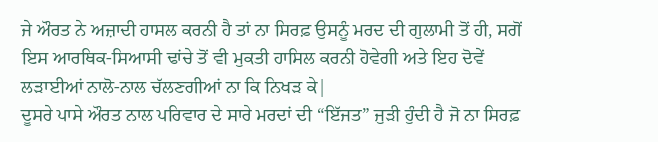ਜੇ ਔਰਤ ਨੇ ਅਜ਼ਾਦੀ ਹਾਸਲ ਕਰਨੀ ਹੈ ਤਾਂ ਨਾ ਸਿਰਫ਼ ਉਸਨੂੰ ਮਰਦ ਦੀ ਗੁਲਾਮੀ ਤੋਂ ਹੀ, ਸਗੋਂ ਇਸ ਆਰਥਿਕ-ਸਿਆਸੀ ਢਾਂਚੇ ਤੋਂ ਵੀ ਮੁਕਤੀ ਹਾਸਿਲ ਕਰਨੀ ਹੋਵੇਗੀ ਅਤੇ ਇਹ ਦੋਵੇਂ ਲੜਾਈਆਂ ਨਾਲੋ-ਨਾਲ ਚੱਲਣਗੀਆਂ ਨਾ ਕਿ ਨਿਖੜ ਕੇ|
ਦੂਸਰੇ ਪਾਸੇ ਔਰਤ ਨਾਲ ਪਰਿਵਾਰ ਦੇ ਸਾਰੇ ਮਰਦਾਂ ਦੀ “ਇੱਜਤ” ਜੁੜੀ ਹੁੰਦੀ ਹੈ ਜੋ ਨਾ ਸਿਰਫ਼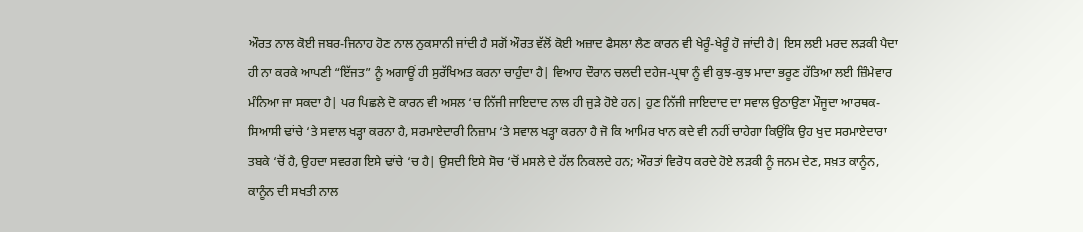ਔਰਤ ਨਾਲ ਕੋਈ ਜਬਰ-ਜਿਨਾਹ ਹੋਣ ਨਾਲ ਨੁਕਸਾਨੀ ਜਾਂਦੀ ਹੈ ਸਗੋਂ ਔਰਤ ਵੱਲੋਂ ਕੋਈ ਅਜ਼ਾਦ ਫੈਸਲਾ ਲੈਣ ਕਾਰਨ ਵੀ ਖੇਰੂੰ-ਖੇਰੂੰ ਹੋ ਜਾਂਦੀ ਹੈ| ਇਸ ਲਈ ਮਰਦ ਲੜਕੀ ਪੈਦਾ ਹੀ ਨਾ ਕਰਕੇ ਆਪਣੀ “ਇੱਜਤ” ਨੂੰ ਅਗਾਊਂ ਹੀ ਸੁਰੱਖਿਅਤ ਕਰਨਾ ਚਾਹੁੰਦਾ ਹੈ| ਵਿਆਹ ਦੌਰਾਨ ਚਲਦੀ ਦਹੇਜ-ਪ੍ਰਥਾ ਨੂੰ ਵੀ ਕੁਝ-ਕੁਝ ਮਾਦਾ ਭਰੂਣ ਹੱਤਿਆ ਲਈ ਜ਼ਿੰਮੇਵਾਰ ਮੰਨਿਆ ਜਾ ਸਕਦਾ ਹੈ| ਪਰ ਪਿਛਲੇ ਦੋ ਕਾਰਨ ਵੀ ਅਸਲ ‘ਚ ਨਿੱਜੀ ਜਾਇਦਾਦ ਨਾਲ ਹੀ ਜੁੜੇ ਹੋਏ ਹਨ| ਹੁਣ ਨਿੱਜੀ ਜਾਇਦਾਦ ਦਾ ਸਵਾਲ ਉਠਾਉਣਾ ਮੌਜੂਦਾ ਆਰਥਕ-ਸਿਆਸੀ ਢਾਂਚੇ ‘ਤੇ ਸਵਾਲ ਖੜ੍ਹਾ ਕਰਨਾ ਹੈ, ਸਰਮਾਏਦਾਰੀ ਨਿਜ਼ਾਮ ‘ਤੇ ਸਵਾਲ ਖੜ੍ਹਾ ਕਰਨਾ ਹੈ ਜੋ ਕਿ ਆਮਿਰ ਖਾਨ ਕਦੇ ਵੀ ਨਹੀਂ ਚਾਹੇਗਾ ਕਿਉਂਕਿ ਉਹ ਖੁਦ ਸਰਮਾਏਦਾਰਾ ਤਬਕੇ ‘ਚੋਂ ਹੈ, ਉਹਦਾ ਸਵਰਗ ਇਸੇ ਢਾਂਚੇ ‘ਚ ਹੈ| ਉਸਦੀ ਇਸੇ ਸੋਚ ‘ਚੋਂ ਮਸਲੇ ਦੇ ਹੱਲ ਨਿਕਲਦੇ ਹਨ; ਔਰਤਾਂ ਵਿਰੋਧ ਕਰਦੇ ਹੋਏ ਲੜਕੀ ਨੂੰ ਜਨਮ ਦੇਣ, ਸਖ਼ਤ ਕਾਨੂੰਨ, ਕਾਨੂੰਨ ਦੀ ਸਖਤੀ ਨਾਲ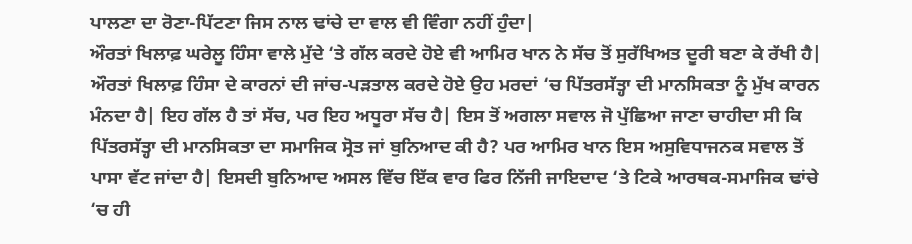ਪਾਲਣਾ ਦਾ ਰੋਣਾ-ਪਿੱਟਣਾ ਜਿਸ ਨਾਲ ਢਾਂਚੇ ਦਾ ਵਾਲ ਵੀ ਵਿੰਗਾ ਨਹੀਂ ਹੁੰਦਾ|
ਔਰਤਾਂ ਖਿਲਾਫ਼ ਘਰੇਲੂ ਹਿੰਸਾ ਵਾਲੇ ਮੁੱਦੇ ‘ਤੇ ਗੱਲ ਕਰਦੇ ਹੋਏ ਵੀ ਆਮਿਰ ਖਾਨ ਨੇ ਸੱਚ ਤੋਂ ਸੁਰੱਖਿਅਤ ਦੂਰੀ ਬਣਾ ਕੇ ਰੱਖੀ ਹੈ| ਔਰਤਾਂ ਖਿਲਾਫ਼ ਹਿੰਸਾ ਦੇ ਕਾਰਨਾਂ ਦੀ ਜਾਂਚ-ਪੜਤਾਲ ਕਰਦੇ ਹੋਏ ਉਹ ਮਰਦਾਂ ‘ਚ ਪਿੱਤਰਸੱਤ੍ਹਾ ਦੀ ਮਾਨਸਿਕਤਾ ਨੂੰ ਮੁੱਖ ਕਾਰਨ ਮੰਨਦਾ ਹੈ| ਇਹ ਗੱਲ ਹੈ ਤਾਂ ਸੱਚ, ਪਰ ਇਹ ਅਧੂਰਾ ਸੱਚ ਹੈ| ਇਸ ਤੋਂ ਅਗਲਾ ਸਵਾਲ ਜੋ ਪੁੱਛਿਆ ਜਾਣਾ ਚਾਹੀਦਾ ਸੀ ਕਿ ਪਿੱਤਰਸੱਤ੍ਹਾ ਦੀ ਮਾਨਸਿਕਤਾ ਦਾ ਸਮਾਜਿਕ ਸ੍ਰੋਤ ਜਾਂ ਬੁਨਿਆਦ ਕੀ ਹੈ? ਪਰ ਆਮਿਰ ਖਾਨ ਇਸ ਅਸੁਵਿਧਾਜਨਕ ਸਵਾਲ ਤੋਂ ਪਾਸਾ ਵੱਟ ਜਾਂਦਾ ਹੈ| ਇਸਦੀ ਬੁਨਿਆਦ ਅਸਲ ਵਿੱਚ ਇੱਕ ਵਾਰ ਫਿਰ ਨਿੱਜੀ ਜਾਇਦਾਦ ‘ਤੇ ਟਿਕੇ ਆਰਥਕ-ਸਮਾਜਿਕ ਢਾਂਚੇ ‘ਚ ਹੀ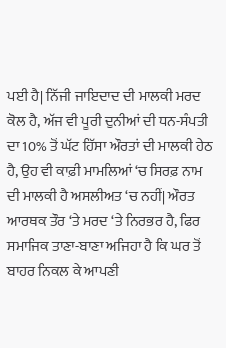ਪਈ ਹੈ| ਨਿੱਜੀ ਜਾਇਦਾਦ ਦੀ ਮਾਲਕੀ ਮਰਦ ਕੋਲ ਹੈ, ਅੱਜ ਵੀ ਪੂਰੀ ਦੁਨੀਆਂ ਦੀ ਧਨ-ਸੰਪਤੀ ਦਾ 10% ਤੋਂ ਘੱਟ ਹਿੱਸਾ ਔਰਤਾਂ ਦੀ ਮਾਲਕੀ ਹੇਠ ਹੈ, ਉਹ ਵੀ ਕਾਫ਼ੀ ਮਾਮਲਿਆਂ ‘ਚ ਸਿਰਫ਼ ਨਾਮ ਦੀ ਮਾਲਕੀ ਹੈ ਅਸਲੀਅਤ ‘ਚ ਨਹੀਂ| ਔਰਤ ਆਰਥਕ ਤੌਰ ‘ਤੇ ਮਰਦ ‘ਤੇ ਨਿਰਭਰ ਹੈ, ਫਿਰ ਸਮਾਜਿਕ ਤਾਣਾ-ਬਾਣਾ ਅਜਿਹਾ ਹੈ ਕਿ ਘਰ ਤੋਂ ਬਾਹਰ ਨਿਕਲ ਕੇ ਆਪਣੀ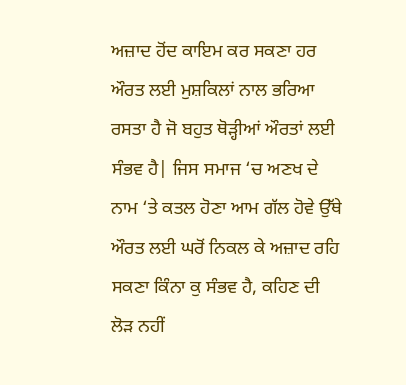ਅਜ਼ਾਦ ਹੋਂਦ ਕਾਇਮ ਕਰ ਸਕਣਾ ਹਰ ਔਰਤ ਲਈ ਮੁਸ਼ਕਿਲਾਂ ਨਾਲ ਭਰਿਆ ਰਸਤਾ ਹੈ ਜੋ ਬਹੁਤ ਥੋੜ੍ਹੀਆਂ ਔਰਤਾਂ ਲਈ ਸੰਭਵ ਹੈ| ਜਿਸ ਸਮਾਜ ‘ਚ ਅਣਖ ਦੇ ਨਾਮ ‘ਤੇ ਕਤਲ ਹੋਣਾ ਆਮ ਗੱਲ ਹੋਵੇ ਉੱਥੇ ਔਰਤ ਲਈ ਘਰੋਂ ਨਿਕਲ ਕੇ ਅਜ਼ਾਦ ਰਹਿ ਸਕਣਾ ਕਿੰਨਾ ਕੁ ਸੰਭਵ ਹੈ, ਕਹਿਣ ਦੀ ਲੋੜ ਨਹੀਂ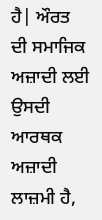ਹੈ| ਔਰਤ ਦੀ ਸਮਾਜਿਕ ਅਜ਼ਾਦੀ ਲਈ ਉਸਦੀ ਆਰਥਕ ਅਜ਼ਾਦੀ ਲਾਜ਼ਮੀ ਹੈ,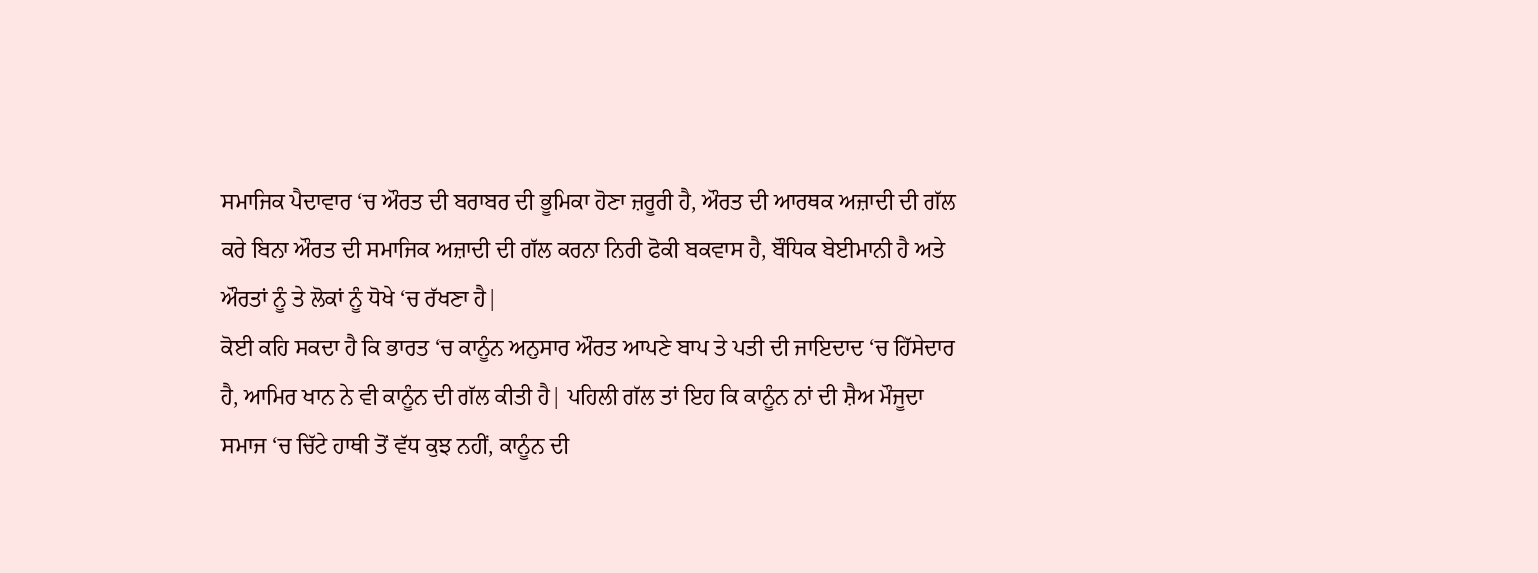ਸਮਾਜਿਕ ਪੈਦਾਵਾਰ ‘ਚ ਔਰਤ ਦੀ ਬਰਾਬਰ ਦੀ ਭੂਮਿਕਾ ਹੋਣਾ ਜ਼ਰੂਰੀ ਹੈ, ਔਰਤ ਦੀ ਆਰਥਕ ਅਜ਼ਾਦੀ ਦੀ ਗੱਲ ਕਰੇ ਬਿਨਾ ਔਰਤ ਦੀ ਸਮਾਜਿਕ ਅਜ਼ਾਦੀ ਦੀ ਗੱਲ ਕਰਨਾ ਨਿਰੀ ਫੋਕੀ ਬਕਵਾਸ ਹੈ, ਬੌਧਿਕ ਬੇਈਮਾਨੀ ਹੈ ਅਤੇ ਔਰਤਾਂ ਨੂੰ ਤੇ ਲੋਕਾਂ ਨੂੰ ਧੋਖੇ ‘ਚ ਰੱਖਣਾ ਹੈ|
ਕੋਈ ਕਹਿ ਸਕਦਾ ਹੈ ਕਿ ਭਾਰਤ ‘ਚ ਕਾਨੂੰਨ ਅਨੁਸਾਰ ਔਰਤ ਆਪਣੇ ਬਾਪ ਤੇ ਪਤੀ ਦੀ ਜਾਇਦਾਦ ‘ਚ ਹਿੱਸੇਦਾਰ ਹੈ, ਆਮਿਰ ਖਾਨ ਨੇ ਵੀ ਕਾਨੂੰਨ ਦੀ ਗੱਲ ਕੀਤੀ ਹੈ| ਪਹਿਲੀ ਗੱਲ ਤਾਂ ਇਹ ਕਿ ਕਾਨੂੰਨ ਨਾਂ ਦੀ ਸ਼ੈਅ ਮੌਜੂਦਾ ਸਮਾਜ ‘ਚ ਚਿੱਟੇ ਹਾਥੀ ਤੋਂ ਵੱਧ ਕੁਝ ਨਹੀਂ, ਕਾਨੂੰਨ ਦੀ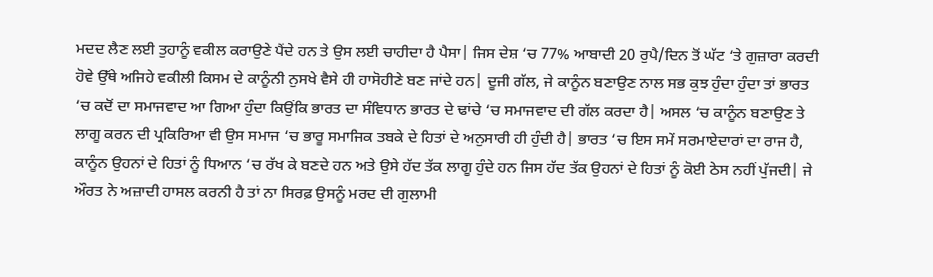ਮਦਦ ਲੈਣ ਲਈ ਤੁਹਾਨੂੰ ਵਕੀਲ ਕਰਾਉਣੇ ਪੈਂਦੇ ਹਨ ਤੇ ਉਸ ਲਈ ਚਾਹੀਦਾ ਹੈ ਪੈਸਾ| ਜਿਸ ਦੇਸ਼ ‘ਚ 77% ਆਬਾਦੀ 20 ਰੁਪੈ/ਦਿਨ ਤੋਂ ਘੱਟ ‘ਤੇ ਗੁਜ਼ਾਰਾ ਕਰਦੀ ਹੋਵੇ ਉੱਥੇ ਅਜਿਹੇ ਵਕੀਲੀ ਕਿਸਮ ਦੇ ਕਾਨੂੰਨੀ ਨੁਸਖੇ ਵੈਸੇ ਹੀ ਹਾਸੋਹੀਣੇ ਬਣ ਜਾਂਦੇ ਹਨ| ਦੂਜੀ ਗੱਲ, ਜੇ ਕਾਨੂੰਨ ਬਣਾਉਣ ਨਾਲ ਸਭ ਕੁਝ ਹੁੰਦਾ ਹੁੰਦਾ ਤਾਂ ਭਾਰਤ ‘ਚ ਕਦੋਂ ਦਾ ਸਮਾਜਵਾਦ ਆ ਗਿਆ ਹੁੰਦਾ ਕਿਉਂਕਿ ਭਾਰਤ ਦਾ ਸੰਵਿਧਾਨ ਭਾਰਤ ਦੇ ਢਾਂਚੇ ‘ਚ ਸਮਾਜਵਾਦ ਦੀ ਗੱਲ ਕਰਦਾ ਹੈ| ਅਸਲ ‘ਚ ਕਾਨੂੰਨ ਬਣਾਉਣ ਤੇ ਲਾਗੂ ਕਰਨ ਦੀ ਪ੍ਰਕਿਰਿਆ ਵੀ ਉਸ ਸਮਾਜ ‘ਚ ਭਾਰੂ ਸਮਾਜਿਕ ਤਬਕੇ ਦੇ ਹਿਤਾਂ ਦੇ ਅਨੁਸਾਰੀ ਹੀ ਹੁੰਦੀ ਹੈ| ਭਾਰਤ ‘ਚ ਇਸ ਸਮੇਂ ਸਰਮਾਏਦਾਰਾਂ ਦਾ ਰਾਜ ਹੈ, ਕਾਨੂੰਨ ਉਹਨਾਂ ਦੇ ਹਿਤਾਂ ਨੂੰ ਧਿਆਨ ‘ਚ ਰੱਖ ਕੇ ਬਣਦੇ ਹਨ ਅਤੇ ਉਸੇ ਹੱਦ ਤੱਕ ਲਾਗੂ ਹੁੰਦੇ ਹਨ ਜਿਸ ਹੱਦ ਤੱਕ ਉਹਨਾਂ ਦੇ ਹਿਤਾਂ ਨੂੰ ਕੋਈ ਠੇਸ ਨਹੀਂ ਪੁੱਜਦੀ| ਜੇ ਔਰਤ ਨੇ ਅਜ਼ਾਦੀ ਹਾਸਲ ਕਰਨੀ ਹੈ ਤਾਂ ਨਾ ਸਿਰਫ਼ ਉਸਨੂੰ ਮਰਦ ਦੀ ਗੁਲਾਮੀ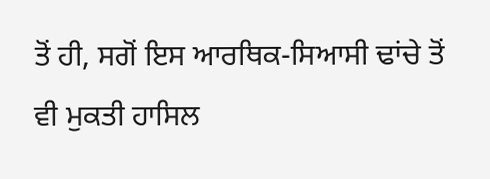ਤੋਂ ਹੀ, ਸਗੋਂ ਇਸ ਆਰਥਿਕ-ਸਿਆਸੀ ਢਾਂਚੇ ਤੋਂ ਵੀ ਮੁਕਤੀ ਹਾਸਿਲ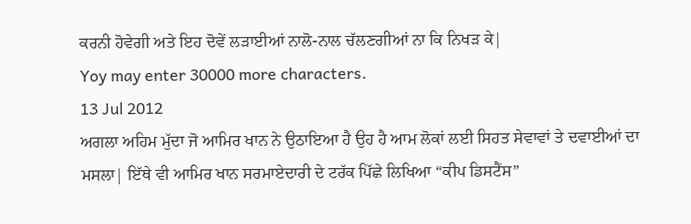ਕਰਨੀ ਹੋਵੇਗੀ ਅਤੇ ਇਹ ਦੋਵੇਂ ਲੜਾਈਆਂ ਨਾਲੋ-ਨਾਲ ਚੱਲਣਗੀਆਂ ਨਾ ਕਿ ਨਿਖੜ ਕੇ|
Yoy may enter 30000 more characters.
13 Jul 2012
ਅਗਲਾ ਅਹਿਮ ਮੁੱਦਾ ਜੋ ਆਮਿਰ ਖਾਨ ਨੇ ਉਠਾਇਆ ਹੈ ਉਹ ਹੈ ਆਮ ਲੋਕਾਂ ਲਈ ਸਿਹਤ ਸੇਵਾਵਾਂ ਤੇ ਦਵਾਈਆਂ ਦਾ ਮਸਲਾ| ਇੱਥੇ ਵੀ ਆਮਿਰ ਖਾਨ ਸਰਮਾਏਦਾਰੀ ਦੇ ਟਰੱਕ ਪਿੱਛੇ ਲਿਖਿਆ “ਕੀਪ ਡਿਸਟੈਂਸ”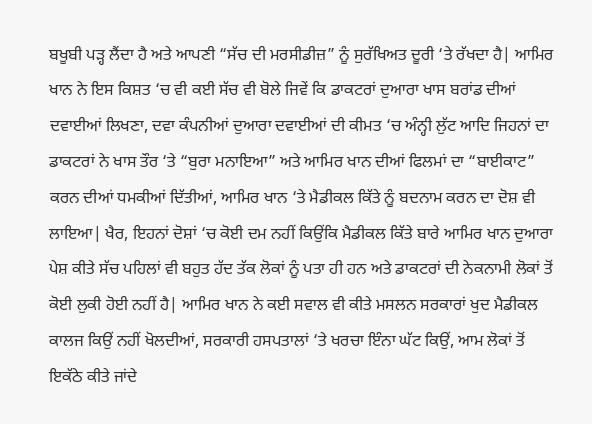ਬਖੂਬੀ ਪੜ੍ਹ ਲੈਂਦਾ ਹੈ ਅਤੇ ਆਪਣੀ “ਸੱਚ ਦੀ ਮਰਸੀਡੀਜ਼” ਨੂੰ ਸੁਰੱਖਿਅਤ ਦੂਰੀ ‘ਤੇ ਰੱਖਦਾ ਹੈ| ਆਮਿਰ ਖਾਨ ਨੇ ਇਸ ਕਿਸ਼ਤ ‘ਚ ਵੀ ਕਈ ਸੱਚ ਵੀ ਬੋਲੇ ਜਿਵੇਂ ਕਿ ਡਾਕਟਰਾਂ ਦੁਆਰਾ ਖਾਸ ਬਰਾਂਡ ਦੀਆਂ ਦਵਾਈਆਂ ਲਿਖਣਾ, ਦਵਾ ਕੰਪਨੀਆਂ ਦੁਆਰਾ ਦਵਾਈਆਂ ਦੀ ਕੀਮਤ ‘ਚ ਅੰਨ੍ਹੀ ਲੁੱਟ ਆਦਿ ਜਿਹਨਾਂ ਦਾ ਡਾਕਟਰਾਂ ਨੇ ਖਾਸ ਤੌਰ ‘ਤੇ “ਬੁਰਾ ਮਨਾਇਆ” ਅਤੇ ਆਮਿਰ ਖਾਨ ਦੀਆਂ ਫਿਲਮਾਂ ਦਾ “ਬਾਈਕਾਟ” ਕਰਨ ਦੀਆਂ ਧਮਕੀਆਂ ਦਿੱਤੀਆਂ, ਆਮਿਰ ਖਾਨ ‘ਤੇ ਮੈਡੀਕਲ ਕਿੱਤੇ ਨੂੰ ਬਦਨਾਮ ਕਰਨ ਦਾ ਦੋਸ਼ ਵੀ ਲਾਇਆ| ਖੈਰ, ਇਹਨਾਂ ਦੋਸ਼ਾਂ ‘ਚ ਕੋਈ ਦਮ ਨਹੀਂ ਕਿਉਂਕਿ ਮੈਡੀਕਲ ਕਿੱਤੇ ਬਾਰੇ ਆਮਿਰ ਖਾਨ ਦੁਆਰਾ ਪੇਸ਼ ਕੀਤੇ ਸੱਚ ਪਹਿਲਾਂ ਵੀ ਬਹੁਤ ਹੱਦ ਤੱਕ ਲੋਕਾਂ ਨੂੰ ਪਤਾ ਹੀ ਹਨ ਅਤੇ ਡਾਕਟਰਾਂ ਦੀ ਨੇਕਨਾਮੀ ਲੋਕਾਂ ਤੋਂ ਕੋਈ ਲੁਕੀ ਹੋਈ ਨਹੀਂ ਹੈ| ਆਮਿਰ ਖਾਨ ਨੇ ਕਈ ਸਵਾਲ ਵੀ ਕੀਤੇ ਮਸਲਨ ਸਰਕਾਰਾਂ ਖੁਦ ਮੈਡੀਕਲ ਕਾਲਜ ਕਿਉਂ ਨਹੀਂ ਖੋਲਦੀਆਂ, ਸਰਕਾਰੀ ਹਸਪਤਾਲਾਂ ‘ਤੇ ਖਰਚਾ ਇੰਨਾ ਘੱਟ ਕਿਉਂ, ਆਮ ਲੋਕਾਂ ਤੋਂ ਇਕੱਠੇ ਕੀਤੇ ਜਾਂਦੇ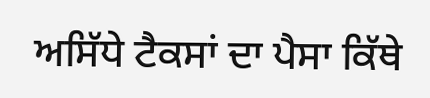ਅਸਿੱਧੇ ਟੈਕਸਾਂ ਦਾ ਪੈਸਾ ਕਿੱਥੇ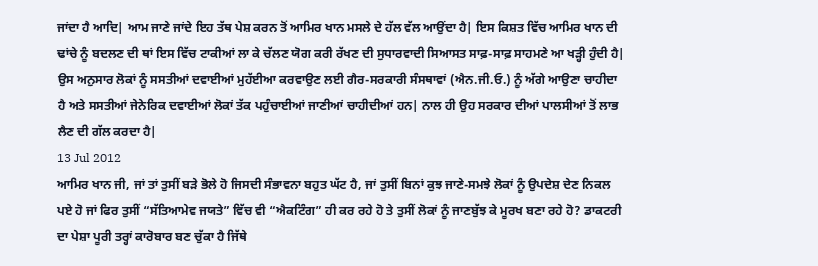ਜਾਂਦਾ ਹੈ ਆਦਿ| ਆਮ ਜਾਣੇ ਜਾਂਦੇ ਇਹ ਤੱਥ ਪੇਸ਼ ਕਰਨ ਤੋਂ ਆਮਿਰ ਖਾਨ ਮਸਲੇ ਦੇ ਹੱਲ ਵੱਲ ਆਉਂਦਾ ਹੈ| ਇਸ ਕਿਸ਼ਤ ਵਿੱਚ ਆਮਿਰ ਖਾਨ ਦੀ ਢਾਂਚੇ ਨੂੰ ਬਦਲਣ ਦੀ ਥਾਂ ਇਸ ਵਿੱਚ ਟਾਕੀਆਂ ਲਾ ਕੇ ਚੱਲਣ ਯੋਗ ਕਰੀ ਰੱਖਣ ਦੀ ਸੁਧਾਰਵਾਦੀ ਸਿਆਸਤ ਸਾਫ਼-ਸਾਫ਼ ਸਾਹਮਣੇ ਆ ਖੜ੍ਹੀ ਹੁੰਦੀ ਹੈ| ਉਸ ਅਨੁਸਾਰ ਲੋਕਾਂ ਨੂੰ ਸਸਤੀਆਂ ਦਵਾਈਆਂ ਮੁਹੱਈਆ ਕਰਵਾਉਣ ਲਈ ਗੈਰ-ਸਰਕਾਰੀ ਸੰਸਥਾਵਾਂ (ਐਨ.ਜੀ.ਓ.) ਨੂੰ ਅੱਗੇ ਆਉਣਾ ਚਾਹੀਦਾ ਹੈ ਅਤੇ ਸਸਤੀਆਂ ਜੇਨੇਰਿਕ ਦਵਾਈਆਂ ਲੋਕਾਂ ਤੱਕ ਪਹੁੰਚਾਈਆਂ ਜਾਣੀਆਂ ਚਾਹੀਦੀਆਂ ਹਨ| ਨਾਲ ਹੀ ਉਹ ਸਰਕਾਰ ਦੀਆਂ ਪਾਲਸੀਆਂ ਤੋਂ ਲਾਭ ਲੈਣ ਦੀ ਗੱਲ ਕਰਦਾ ਹੈ|
13 Jul 2012
ਆਮਿਰ ਖਾਨ ਜੀ, ਜਾਂ ਤਾਂ ਤੁਸੀਂ ਬੜੇ ਭੋਲੇ ਹੋ ਜਿਸਦੀ ਸੰਭਾਵਨਾ ਬਹੁਤ ਘੱਟ ਹੈ, ਜਾਂ ਤੁਸੀਂ ਬਿਨਾਂ ਕੁਝ ਜਾਣੇ-ਸਮਝੇ ਲੋਕਾਂ ਨੂੰ ਉਪਦੇਸ਼ ਦੇਣ ਨਿਕਲ ਪਏ ਹੋ ਜਾਂ ਫਿਰ ਤੁਸੀਂ “ਸੱਤਿਆਮੇਵ ਜਯਤੇ” ਵਿੱਚ ਵੀ “ਐਕਟਿੰਗ” ਹੀ ਕਰ ਰਹੇ ਹੋ ਤੇ ਤੁਸੀਂ ਲੋਕਾਂ ਨੂੰ ਜਾਣਬੁੱਝ ਕੇ ਮੂਰਖ ਬਣਾ ਰਹੇ ਹੋ? ਡਾਕਟਰੀ ਦਾ ਪੇਸ਼ਾ ਪੂਰੀ ਤਰ੍ਹਾਂ ਕਾਰੋਬਾਰ ਬਣ ਚੁੱਕਾ ਹੈ ਜਿੱਥੇ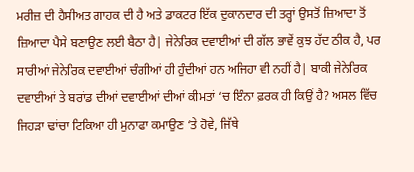ਮਰੀਜ਼ ਦੀ ਹੈਸੀਅਤ ਗਾਹਕ ਦੀ ਹੈ ਅਤੇ ਡਾਕਟਰ ਇੱਕ ਦੁਕਾਨਦਾਰ ਦੀ ਤਰ੍ਹਾਂ ਉਸਤੋਂ ਜ਼ਿਆਦਾ ਤੋਂ ਜ਼ਿਆਦਾ ਪੈਸੇ ਬਣਾਉਣ ਲਈ ਬੈਠਾ ਹੈ| ਜੇਨੇਰਿਕ ਦਵਾਈਆਂ ਦੀ ਗੱਲ ਭਾਵੇਂ ਕੁਝ ਹੱਦ ਠੀਕ ਹੈ, ਪਰ ਸਾਰੀਆਂ ਜੇਨੇਰਿਕ ਦਵਾਈਆਂ ਚੰਗੀਆਂ ਹੀ ਹੁੰਦੀਆਂ ਹਨ ਅਜਿਹਾ ਵੀ ਨਹੀਂ ਹੈ| ਬਾਕੀ ਜੇਨੇਰਿਕ ਦਵਾਈਆਂ ਤੇ ਬਰਾਂਡ ਦੀਆਂ ਦਵਾਈਆਂ ਦੀਆਂ ਕੀਮਤਾਂ ‘ਚ ਇੰਨਾ ਫ਼ਰਕ ਹੀ ਕਿਉਂ ਹੈ? ਅਸਲ ਵਿੱਚ ਜਿਹੜਾ ਢਾਂਚਾ ਟਿਕਿਆ ਹੀ ਮੁਨਾਫਾ ਕਮਾਉਣ ‘ਤੇ ਹੋਵੇ, ਜਿੱਥੇ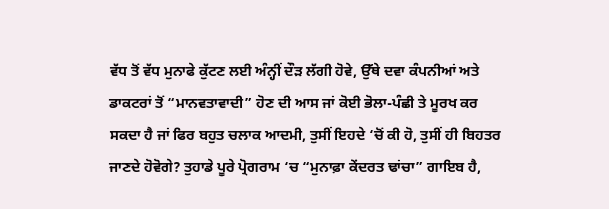ਵੱਧ ਤੋਂ ਵੱਧ ਮੁਨਾਫੇ ਕੁੱਟਣ ਲਈ ਅੰਨ੍ਹੀਂ ਦੌੜ ਲੱਗੀ ਹੋਵੇ, ਉੱਥੇ ਦਵਾ ਕੰਪਨੀਆਂ ਅਤੇ ਡਾਕਟਰਾਂ ਤੋਂ “ਮਾਨਵਤਾਵਾਦੀ” ਹੋਣ ਦੀ ਆਸ ਜਾਂ ਕੋਈ ਭੋਲਾ-ਪੰਛੀ ਤੇ ਮੂਰਖ ਕਰ ਸਕਦਾ ਹੈ ਜਾਂ ਫਿਰ ਬਹੁਤ ਚਲਾਕ ਆਦਮੀ, ਤੁਸੀਂ ਇਹਦੇ ‘ਚੋਂ ਕੀ ਹੋ, ਤੁਸੀਂ ਹੀ ਬਿਹਤਰ ਜਾਣਦੇ ਹੋਵੋਗੇ? ਤੁਹਾਡੇ ਪੂਰੇ ਪ੍ਰੋਗਰਾਮ ‘ਚ “ਮੁਨਾਫ਼ਾ ਕੇਂਦਰਤ ਢਾਂਚਾ” ਗਾਇਬ ਹੈ,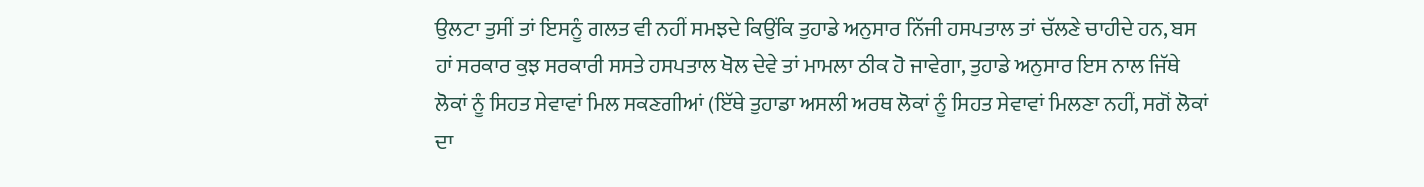ਉਲਟਾ ਤੁਸੀਂ ਤਾਂ ਇਸਨੂੰ ਗਲਤ ਵੀ ਨਹੀਂ ਸਮਝਦੇ ਕਿਉਂਕਿ ਤੁਹਾਡੇ ਅਨੁਸਾਰ ਨਿੱਜੀ ਹਸਪਤਾਲ ਤਾਂ ਚੱਲਣੇ ਚਾਹੀਦੇ ਹਨ, ਬਸ ਹਾਂ ਸਰਕਾਰ ਕੁਝ ਸਰਕਾਰੀ ਸਸਤੇ ਹਸਪਤਾਲ ਖੋਲ ਦੇਵੇ ਤਾਂ ਮਾਮਲਾ ਠੀਕ ਹੋ ਜਾਵੇਗਾ, ਤੁਹਾਡੇ ਅਨੁਸਾਰ ਇਸ ਨਾਲ ਜਿੱਥੇ ਲੋਕਾਂ ਨੂੰ ਸਿਹਤ ਸੇਵਾਵਾਂ ਮਿਲ ਸਕਣਗੀਆਂ (ਇੱਥੇ ਤੁਹਾਡਾ ਅਸਲੀ ਅਰਥ ਲੋਕਾਂ ਨੂੰ ਸਿਹਤ ਸੇਵਾਵਾਂ ਮਿਲਣਾ ਨਹੀਂ, ਸਗੋਂ ਲੋਕਾਂ ਦਾ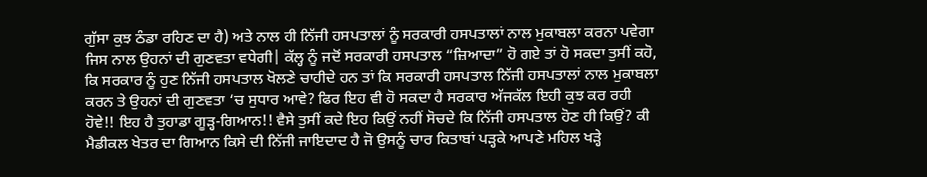ਗੁੱਸਾ ਕੁਝ ਠੰਡਾ ਰਹਿਣ ਦਾ ਹੈ) ਅਤੇ ਨਾਲ ਹੀ ਨਿੱਜੀ ਹਸਪਤਾਲਾਂ ਨੂੰ ਸਰਕਾਰੀ ਹਸਪਤਾਲਾਂ ਨਾਲ ਮੁਕਾਬਲਾ ਕਰਨਾ ਪਵੇਗਾ ਜਿਸ ਨਾਲ ਉਹਨਾਂ ਦੀ ਗੁਣਵਤਾ ਵਧੇਗੀ| ਕੱਲ੍ਹ ਨੂੰ ਜਦੋਂ ਸਰਕਾਰੀ ਹਸਪਤਾਲ “ਜ਼ਿਆਦਾ” ਹੋ ਗਏ ਤਾਂ ਹੋ ਸਕਦਾ ਤੁਸੀਂ ਕਹੋ, ਕਿ ਸਰਕਾਰ ਨੂੰ ਹੁਣ ਨਿੱਜੀ ਹਸਪਤਾਲ ਖੋਲਣੇ ਚਾਹੀਦੇ ਹਨ ਤਾਂ ਕਿ ਸਰਕਾਰੀ ਹਸਪਤਾਲ ਨਿੱਜੀ ਹਸਪਤਾਲਾਂ ਨਾਲ ਮੁਕਾਬਲਾ ਕਰਨ ਤੇ ਉਹਨਾਂ ਦੀ ਗੁਣਵਤਾ ‘ਚ ਸੁਧਾਰ ਆਵੇ? ਫਿਰ ਇਹ ਵੀ ਹੋ ਸਕਦਾ ਹੈ ਸਰਕਾਰ ਅੱਜਕੱਲ ਇਹੀ ਕੁਝ ਕਰ ਰਹੀ ਹੋਵੇ!! ਇਹ ਹੈ ਤੁਹਾਡਾ ਗੂੜ੍ਹ-ਗਿਆਨ!! ਵੈਸੇ ਤੁਸੀਂ ਕਦੇ ਇਹ ਕਿਉਂ ਨਹੀਂ ਸੋਚਦੇ ਕਿ ਨਿੱਜੀ ਹਸਪਤਾਲ ਹੋਣ ਹੀ ਕਿਉਂ? ਕੀ ਮੈਡੀਕਲ ਖੇਤਰ ਦਾ ਗਿਆਨ ਕਿਸੇ ਦੀ ਨਿੱਜੀ ਜਾਇਦਾਦ ਹੈ ਜੋ ਉਸਨੂੰ ਚਾਰ ਕਿਤਾਬਾਂ ਪੜ੍ਹਕੇ ਆਪਣੇ ਮਹਿਲ ਖੜ੍ਹੇ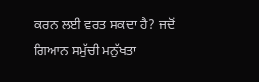ਕਰਨ ਲਈ ਵਰਤ ਸਕਦਾ ਹੈ? ਜਦੋਂ ਗਿਆਨ ਸਮੁੱਚੀ ਮਨੁੱਖਤਾ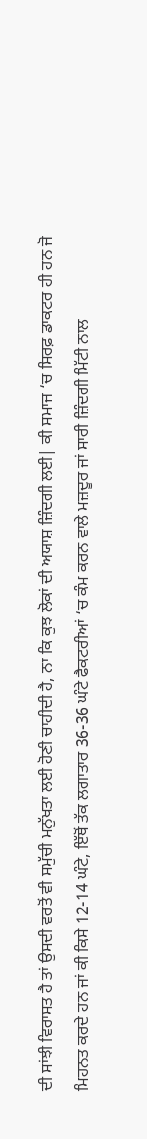ਦੀ ਸਾਂਝੀ ਵਿਰਾਸਤ ਹੈ ਤਾਂ ਉਸਦੀ ਵਰਤੋਂ ਵੀ ਸਮੁੱਚੀ ਮਨੁੱਖਤਾ ਲਈ ਹੋਣੀ ਚਾਹੀਦੀ ਹੈ, ਨਾ ਕਿ ਕੁਝ ਲੋਕਾਂ ਦੀ ਅਯਾਸ਼ ਜ਼ਿੰਦਗੀ ਲਈ| ਕੀ ਸਮਾਜ ‘ਚ ਸਿਰਫ਼ ਡਾਕਟਰ ਹੀ ਹਨ ਜੋ ਮਿਹਨਤ ਕਰਦੇ ਹਨ ਜਾਂ ਕੀ ਕਿਸੇ 12-14 ਘੰਟੇ, ਇੱਥੋਂ ਤੱਕ ਲਗਾਤਾਰ 36-36 ਘੰਟੇ ਫੈਕਟਰੀਆਂ ‘ਚ ਕੰਮ ਕਰਨ ਵਾਲੇ ਮਜ਼ਦੂਰ ਜਾਂ ਸਾਰੀ ਜ਼ਿੰਦਗੀ ਮਿੱਟੀ ਨਾਲ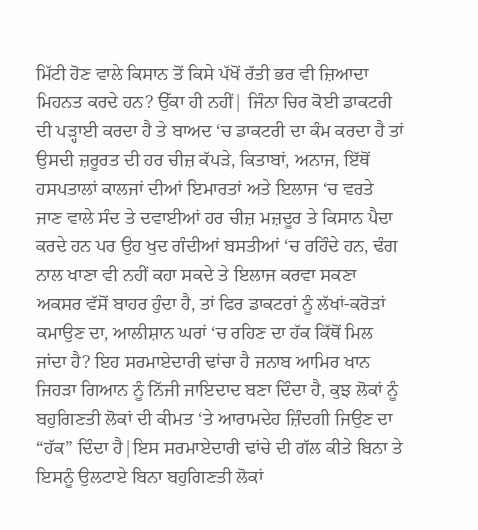ਮਿੱਟੀ ਹੋਣ ਵਾਲੇ ਕਿਸਾਨ ਤੋਂ ਕਿਸੇ ਪੱਖੋਂ ਰੱਤੀ ਭਰ ਵੀ ਜ਼ਿਆਦਾ ਮਿਹਨਤ ਕਰਦੇ ਹਨ? ਉੱਕਾ ਹੀ ਨਹੀਂ| ਜਿੰਨਾ ਚਿਰ ਕੋਈ ਡਾਕਟਰੀ ਦੀ ਪੜ੍ਹਾਈ ਕਰਦਾ ਹੈ ਤੇ ਬਾਅਦ ‘ਚ ਡਾਕਟਰੀ ਦਾ ਕੰਮ ਕਰਦਾ ਹੈ ਤਾਂ ਉਸਦੀ ਜ਼ਰੂਰਤ ਦੀ ਹਰ ਚੀਜ਼ ਕੱਪੜੇ, ਕਿਤਾਬਾਂ, ਅਨਾਜ, ਇੱਥੋਂ ਹਸਪਤਾਲਾਂ ਕਾਲਜਾਂ ਦੀਆਂ ਇਮਾਰਤਾਂ ਅਤੇ ਇਲਾਜ ‘ਚ ਵਰਤੇ ਜਾਣ ਵਾਲੇ ਸੰਦ ਤੇ ਦਵਾਈਆਂ ਹਰ ਚੀਜ਼ ਮਜ਼ਦੂਰ ਤੇ ਕਿਸਾਨ ਪੈਦਾ ਕਰਦੇ ਹਨ ਪਰ ਉਹ ਖੁਦ ਗੰਦੀਆਂ ਬਸਤੀਆਂ ‘ਚ ਰਹਿੰਦੇ ਹਨ, ਢੰਗ ਨਾਲ ਖਾਣਾ ਵੀ ਨਹੀਂ ਕਹਾ ਸਕਦੇ ਤੇ ਇਲਾਜ ਕਰਵਾ ਸਕਣਾ ਅਕਸਰ ਵੱਸੋਂ ਬਾਹਰ ਹੁੰਦਾ ਹੈ, ਤਾਂ ਫਿਰ ਡਾਕਟਰਾਂ ਨੂੰ ਲੱਖਾਂ-ਕਰੋੜਾਂ ਕਮਾਉਣ ਦਾ, ਆਲੀਸ਼ਾਨ ਘਰਾਂ ‘ਚ ਰਹਿਣ ਦਾ ਹੱਕ ਕਿੱਥੋਂ ਮਿਲ ਜਾਂਦਾ ਹੈ? ਇਹ ਸਰਮਾਏਦਾਰੀ ਢਾਂਚਾ ਹੈ ਜਨਾਬ ਆਮਿਰ ਖਾਨ ਜਿਹੜਾ ਗਿਆਨ ਨੂੰ ਨਿੱਜੀ ਜਾਇਦਾਦ ਬਣਾ ਦਿੰਦਾ ਹੈ, ਕੁਝ ਲੋਕਾਂ ਨੂੰ ਬਹੁਗਿਣਤੀ ਲੋਕਾਂ ਦੀ ਕੀਮਤ ‘ਤੇ ਆਰਾਮਦੇਹ ਜ਼ਿੰਦਗੀ ਜਿਉਣ ਦਾ “ਹੱਕ” ਦਿੰਦਾ ਹੈ|ਇਸ ਸਰਮਾਏਦਾਰੀ ਢਾਂਚੇ ਦੀ ਗੱਲ ਕੀਤੇ ਬਿਨਾ ਤੇ ਇਸਨੂੰ ਉਲਟਾਏ ਬਿਨਾ ਬਹੁਗਿਣਤੀ ਲੋਕਾਂ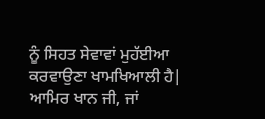ਨੂੰ ਸਿਹਤ ਸੇਵਾਵਾਂ ਮੁਹੱਈਆ ਕਰਵਾਉਣਾ ਖਾਮਖਿਆਲੀ ਹੈ|
ਆਮਿਰ ਖਾਨ ਜੀ, ਜਾਂ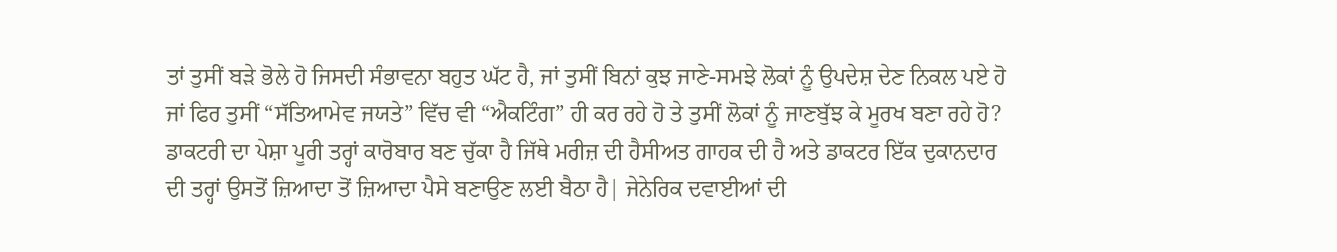ਤਾਂ ਤੁਸੀਂ ਬੜੇ ਭੋਲੇ ਹੋ ਜਿਸਦੀ ਸੰਭਾਵਨਾ ਬਹੁਤ ਘੱਟ ਹੈ, ਜਾਂ ਤੁਸੀਂ ਬਿਨਾਂ ਕੁਝ ਜਾਣੇ-ਸਮਝੇ ਲੋਕਾਂ ਨੂੰ ਉਪਦੇਸ਼ ਦੇਣ ਨਿਕਲ ਪਏ ਹੋ ਜਾਂ ਫਿਰ ਤੁਸੀਂ “ਸੱਤਿਆਮੇਵ ਜਯਤੇ” ਵਿੱਚ ਵੀ “ਐਕਟਿੰਗ” ਹੀ ਕਰ ਰਹੇ ਹੋ ਤੇ ਤੁਸੀਂ ਲੋਕਾਂ ਨੂੰ ਜਾਣਬੁੱਝ ਕੇ ਮੂਰਖ ਬਣਾ ਰਹੇ ਹੋ? ਡਾਕਟਰੀ ਦਾ ਪੇਸ਼ਾ ਪੂਰੀ ਤਰ੍ਹਾਂ ਕਾਰੋਬਾਰ ਬਣ ਚੁੱਕਾ ਹੈ ਜਿੱਥੇ ਮਰੀਜ਼ ਦੀ ਹੈਸੀਅਤ ਗਾਹਕ ਦੀ ਹੈ ਅਤੇ ਡਾਕਟਰ ਇੱਕ ਦੁਕਾਨਦਾਰ ਦੀ ਤਰ੍ਹਾਂ ਉਸਤੋਂ ਜ਼ਿਆਦਾ ਤੋਂ ਜ਼ਿਆਦਾ ਪੈਸੇ ਬਣਾਉਣ ਲਈ ਬੈਠਾ ਹੈ| ਜੇਨੇਰਿਕ ਦਵਾਈਆਂ ਦੀ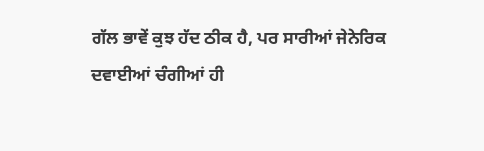ਗੱਲ ਭਾਵੇਂ ਕੁਝ ਹੱਦ ਠੀਕ ਹੈ, ਪਰ ਸਾਰੀਆਂ ਜੇਨੇਰਿਕ ਦਵਾਈਆਂ ਚੰਗੀਆਂ ਹੀ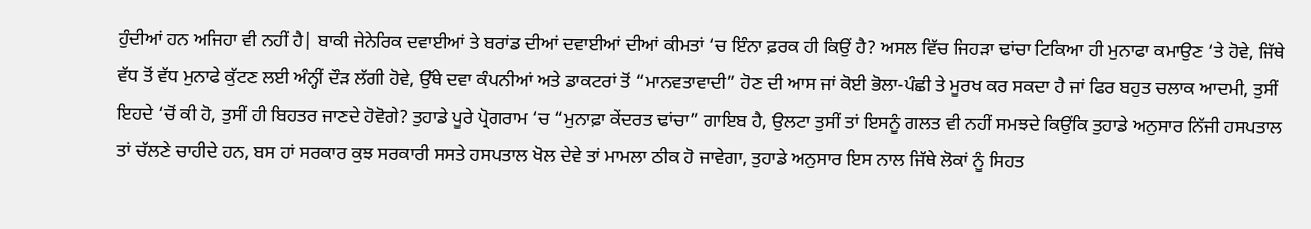ਹੁੰਦੀਆਂ ਹਨ ਅਜਿਹਾ ਵੀ ਨਹੀਂ ਹੈ| ਬਾਕੀ ਜੇਨੇਰਿਕ ਦਵਾਈਆਂ ਤੇ ਬਰਾਂਡ ਦੀਆਂ ਦਵਾਈਆਂ ਦੀਆਂ ਕੀਮਤਾਂ ‘ਚ ਇੰਨਾ ਫ਼ਰਕ ਹੀ ਕਿਉਂ ਹੈ? ਅਸਲ ਵਿੱਚ ਜਿਹੜਾ ਢਾਂਚਾ ਟਿਕਿਆ ਹੀ ਮੁਨਾਫਾ ਕਮਾਉਣ ‘ਤੇ ਹੋਵੇ, ਜਿੱਥੇ ਵੱਧ ਤੋਂ ਵੱਧ ਮੁਨਾਫੇ ਕੁੱਟਣ ਲਈ ਅੰਨ੍ਹੀਂ ਦੌੜ ਲੱਗੀ ਹੋਵੇ, ਉੱਥੇ ਦਵਾ ਕੰਪਨੀਆਂ ਅਤੇ ਡਾਕਟਰਾਂ ਤੋਂ “ਮਾਨਵਤਾਵਾਦੀ” ਹੋਣ ਦੀ ਆਸ ਜਾਂ ਕੋਈ ਭੋਲਾ-ਪੰਛੀ ਤੇ ਮੂਰਖ ਕਰ ਸਕਦਾ ਹੈ ਜਾਂ ਫਿਰ ਬਹੁਤ ਚਲਾਕ ਆਦਮੀ, ਤੁਸੀਂ ਇਹਦੇ ‘ਚੋਂ ਕੀ ਹੋ, ਤੁਸੀਂ ਹੀ ਬਿਹਤਰ ਜਾਣਦੇ ਹੋਵੋਗੇ? ਤੁਹਾਡੇ ਪੂਰੇ ਪ੍ਰੋਗਰਾਮ ‘ਚ “ਮੁਨਾਫ਼ਾ ਕੇਂਦਰਤ ਢਾਂਚਾ” ਗਾਇਬ ਹੈ, ਉਲਟਾ ਤੁਸੀਂ ਤਾਂ ਇਸਨੂੰ ਗਲਤ ਵੀ ਨਹੀਂ ਸਮਝਦੇ ਕਿਉਂਕਿ ਤੁਹਾਡੇ ਅਨੁਸਾਰ ਨਿੱਜੀ ਹਸਪਤਾਲ ਤਾਂ ਚੱਲਣੇ ਚਾਹੀਦੇ ਹਨ, ਬਸ ਹਾਂ ਸਰਕਾਰ ਕੁਝ ਸਰਕਾਰੀ ਸਸਤੇ ਹਸਪਤਾਲ ਖੋਲ ਦੇਵੇ ਤਾਂ ਮਾਮਲਾ ਠੀਕ ਹੋ ਜਾਵੇਗਾ, ਤੁਹਾਡੇ ਅਨੁਸਾਰ ਇਸ ਨਾਲ ਜਿੱਥੇ ਲੋਕਾਂ ਨੂੰ ਸਿਹਤ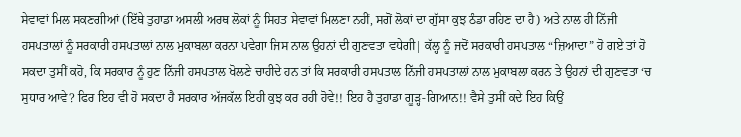ਸੇਵਾਵਾਂ ਮਿਲ ਸਕਣਗੀਆਂ (ਇੱਥੇ ਤੁਹਾਡਾ ਅਸਲੀ ਅਰਥ ਲੋਕਾਂ ਨੂੰ ਸਿਹਤ ਸੇਵਾਵਾਂ ਮਿਲਣਾ ਨਹੀਂ, ਸਗੋਂ ਲੋਕਾਂ ਦਾ ਗੁੱਸਾ ਕੁਝ ਠੰਡਾ ਰਹਿਣ ਦਾ ਹੈ) ਅਤੇ ਨਾਲ ਹੀ ਨਿੱਜੀ ਹਸਪਤਾਲਾਂ ਨੂੰ ਸਰਕਾਰੀ ਹਸਪਤਾਲਾਂ ਨਾਲ ਮੁਕਾਬਲਾ ਕਰਨਾ ਪਵੇਗਾ ਜਿਸ ਨਾਲ ਉਹਨਾਂ ਦੀ ਗੁਣਵਤਾ ਵਧੇਗੀ| ਕੱਲ੍ਹ ਨੂੰ ਜਦੋਂ ਸਰਕਾਰੀ ਹਸਪਤਾਲ “ਜ਼ਿਆਦਾ” ਹੋ ਗਏ ਤਾਂ ਹੋ ਸਕਦਾ ਤੁਸੀਂ ਕਹੋ, ਕਿ ਸਰਕਾਰ ਨੂੰ ਹੁਣ ਨਿੱਜੀ ਹਸਪਤਾਲ ਖੋਲਣੇ ਚਾਹੀਦੇ ਹਨ ਤਾਂ ਕਿ ਸਰਕਾਰੀ ਹਸਪਤਾਲ ਨਿੱਜੀ ਹਸਪਤਾਲਾਂ ਨਾਲ ਮੁਕਾਬਲਾ ਕਰਨ ਤੇ ਉਹਨਾਂ ਦੀ ਗੁਣਵਤਾ ‘ਚ ਸੁਧਾਰ ਆਵੇ? ਫਿਰ ਇਹ ਵੀ ਹੋ ਸਕਦਾ ਹੈ ਸਰਕਾਰ ਅੱਜਕੱਲ ਇਹੀ ਕੁਝ ਕਰ ਰਹੀ ਹੋਵੇ!! ਇਹ ਹੈ ਤੁਹਾਡਾ ਗੂੜ੍ਹ-ਗਿਆਨ!! ਵੈਸੇ ਤੁਸੀਂ ਕਦੇ ਇਹ ਕਿਉਂ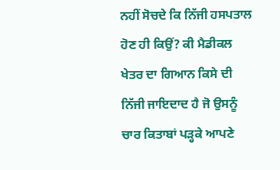ਨਹੀਂ ਸੋਚਦੇ ਕਿ ਨਿੱਜੀ ਹਸਪਤਾਲ ਹੋਣ ਹੀ ਕਿਉਂ? ਕੀ ਮੈਡੀਕਲ ਖੇਤਰ ਦਾ ਗਿਆਨ ਕਿਸੇ ਦੀ ਨਿੱਜੀ ਜਾਇਦਾਦ ਹੈ ਜੋ ਉਸਨੂੰ ਚਾਰ ਕਿਤਾਬਾਂ ਪੜ੍ਹਕੇ ਆਪਣੇ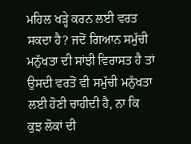ਮਹਿਲ ਖੜ੍ਹੇ ਕਰਨ ਲਈ ਵਰਤ ਸਕਦਾ ਹੈ? ਜਦੋਂ ਗਿਆਨ ਸਮੁੱਚੀ ਮਨੁੱਖਤਾ ਦੀ ਸਾਂਝੀ ਵਿਰਾਸਤ ਹੈ ਤਾਂ ਉਸਦੀ ਵਰਤੋਂ ਵੀ ਸਮੁੱਚੀ ਮਨੁੱਖਤਾ ਲਈ ਹੋਣੀ ਚਾਹੀਦੀ ਹੈ, ਨਾ ਕਿ ਕੁਝ ਲੋਕਾਂ ਦੀ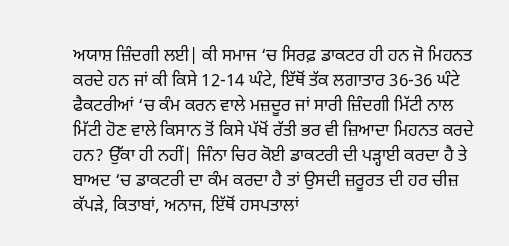ਅਯਾਸ਼ ਜ਼ਿੰਦਗੀ ਲਈ| ਕੀ ਸਮਾਜ ‘ਚ ਸਿਰਫ਼ ਡਾਕਟਰ ਹੀ ਹਨ ਜੋ ਮਿਹਨਤ ਕਰਦੇ ਹਨ ਜਾਂ ਕੀ ਕਿਸੇ 12-14 ਘੰਟੇ, ਇੱਥੋਂ ਤੱਕ ਲਗਾਤਾਰ 36-36 ਘੰਟੇ ਫੈਕਟਰੀਆਂ ‘ਚ ਕੰਮ ਕਰਨ ਵਾਲੇ ਮਜ਼ਦੂਰ ਜਾਂ ਸਾਰੀ ਜ਼ਿੰਦਗੀ ਮਿੱਟੀ ਨਾਲ ਮਿੱਟੀ ਹੋਣ ਵਾਲੇ ਕਿਸਾਨ ਤੋਂ ਕਿਸੇ ਪੱਖੋਂ ਰੱਤੀ ਭਰ ਵੀ ਜ਼ਿਆਦਾ ਮਿਹਨਤ ਕਰਦੇ ਹਨ? ਉੱਕਾ ਹੀ ਨਹੀਂ| ਜਿੰਨਾ ਚਿਰ ਕੋਈ ਡਾਕਟਰੀ ਦੀ ਪੜ੍ਹਾਈ ਕਰਦਾ ਹੈ ਤੇ ਬਾਅਦ ‘ਚ ਡਾਕਟਰੀ ਦਾ ਕੰਮ ਕਰਦਾ ਹੈ ਤਾਂ ਉਸਦੀ ਜ਼ਰੂਰਤ ਦੀ ਹਰ ਚੀਜ਼ ਕੱਪੜੇ, ਕਿਤਾਬਾਂ, ਅਨਾਜ, ਇੱਥੋਂ ਹਸਪਤਾਲਾਂ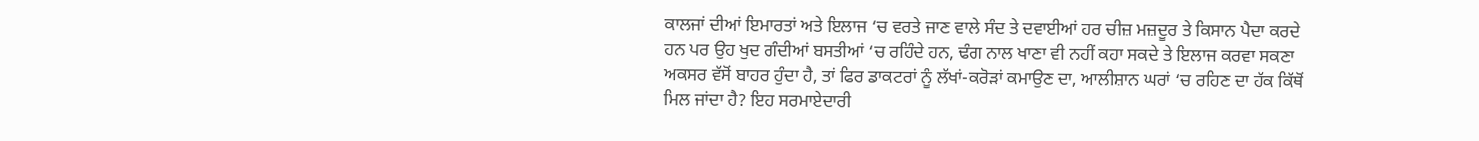ਕਾਲਜਾਂ ਦੀਆਂ ਇਮਾਰਤਾਂ ਅਤੇ ਇਲਾਜ ‘ਚ ਵਰਤੇ ਜਾਣ ਵਾਲੇ ਸੰਦ ਤੇ ਦਵਾਈਆਂ ਹਰ ਚੀਜ਼ ਮਜ਼ਦੂਰ ਤੇ ਕਿਸਾਨ ਪੈਦਾ ਕਰਦੇ ਹਨ ਪਰ ਉਹ ਖੁਦ ਗੰਦੀਆਂ ਬਸਤੀਆਂ ‘ਚ ਰਹਿੰਦੇ ਹਨ, ਢੰਗ ਨਾਲ ਖਾਣਾ ਵੀ ਨਹੀਂ ਕਹਾ ਸਕਦੇ ਤੇ ਇਲਾਜ ਕਰਵਾ ਸਕਣਾ ਅਕਸਰ ਵੱਸੋਂ ਬਾਹਰ ਹੁੰਦਾ ਹੈ, ਤਾਂ ਫਿਰ ਡਾਕਟਰਾਂ ਨੂੰ ਲੱਖਾਂ-ਕਰੋੜਾਂ ਕਮਾਉਣ ਦਾ, ਆਲੀਸ਼ਾਨ ਘਰਾਂ ‘ਚ ਰਹਿਣ ਦਾ ਹੱਕ ਕਿੱਥੋਂ ਮਿਲ ਜਾਂਦਾ ਹੈ? ਇਹ ਸਰਮਾਏਦਾਰੀ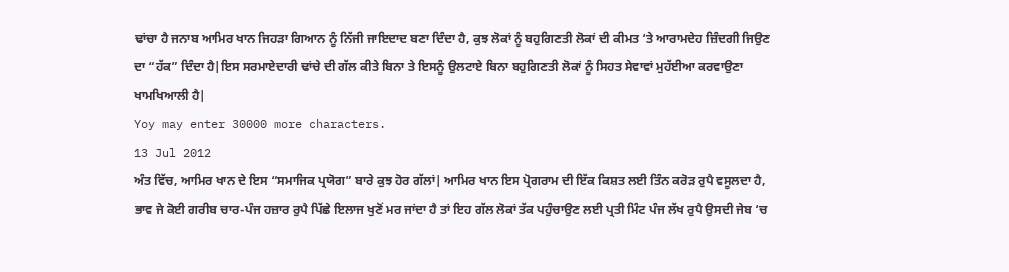ਢਾਂਚਾ ਹੈ ਜਨਾਬ ਆਮਿਰ ਖਾਨ ਜਿਹੜਾ ਗਿਆਨ ਨੂੰ ਨਿੱਜੀ ਜਾਇਦਾਦ ਬਣਾ ਦਿੰਦਾ ਹੈ, ਕੁਝ ਲੋਕਾਂ ਨੂੰ ਬਹੁਗਿਣਤੀ ਲੋਕਾਂ ਦੀ ਕੀਮਤ ‘ਤੇ ਆਰਾਮਦੇਹ ਜ਼ਿੰਦਗੀ ਜਿਉਣ ਦਾ “ਹੱਕ” ਦਿੰਦਾ ਹੈ|ਇਸ ਸਰਮਾਏਦਾਰੀ ਢਾਂਚੇ ਦੀ ਗੱਲ ਕੀਤੇ ਬਿਨਾ ਤੇ ਇਸਨੂੰ ਉਲਟਾਏ ਬਿਨਾ ਬਹੁਗਿਣਤੀ ਲੋਕਾਂ ਨੂੰ ਸਿਹਤ ਸੇਵਾਵਾਂ ਮੁਹੱਈਆ ਕਰਵਾਉਣਾ ਖਾਮਖਿਆਲੀ ਹੈ|
Yoy may enter 30000 more characters.
13 Jul 2012
ਅੰਤ ਵਿੱਚ, ਆਮਿਰ ਖਾਨ ਦੇ ਇਸ “ਸਮਾਜਿਕ ਪ੍ਰਯੋਗ” ਬਾਰੇ ਕੁਝ ਹੋਰ ਗੱਲਾਂ| ਆਮਿਰ ਖਾਨ ਇਸ ਪ੍ਰੋਗਰਾਮ ਦੀ ਇੱਕ ਕਿਸ਼ਤ ਲਈ ਤਿੰਨ ਕਰੋੜ ਰੁਪੈ ਵਸੂਲਦਾ ਹੈ, ਭਾਵ ਜੇ ਕੋਈ ਗਰੀਬ ਚਾਰ-ਪੰਜ ਹਜ਼ਾਰ ਰੁਪੈ ਪਿੱਛੇ ਇਲਾਜ ਖੁਣੋਂ ਮਰ ਜਾਂਦਾ ਹੈ ਤਾਂ ਇਹ ਗੱਲ ਲੋਕਾਂ ਤੱਕ ਪਹੁੰਚਾਉਣ ਲਈ ਪ੍ਰਤੀ ਮਿੰਟ ਪੰਜ ਲੱਖ ਰੁਪੈ ਉਸਦੀ ਜੇਬ ‘ਚ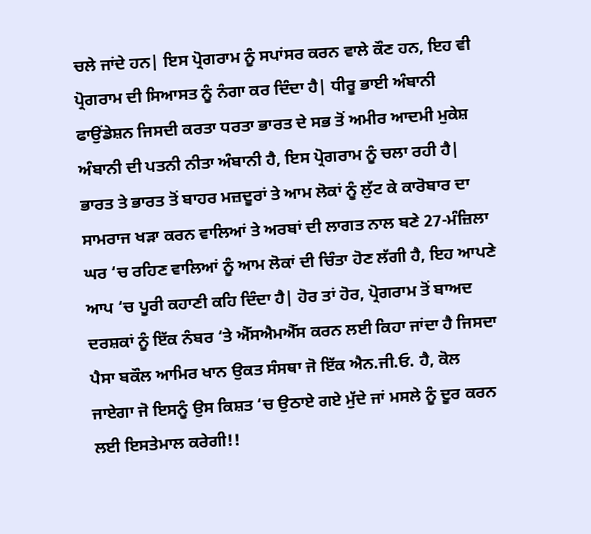ਚਲੇ ਜਾਂਦੇ ਹਨ| ਇਸ ਪ੍ਰੋਗਰਾਮ ਨੂੰ ਸਪਾਂਸਰ ਕਰਨ ਵਾਲੇ ਕੌਣ ਹਨ, ਇਹ ਵੀ ਪ੍ਰੋਗਰਾਮ ਦੀ ਸਿਆਸਤ ਨੂੰ ਨੰਗਾ ਕਰ ਦਿੰਦਾ ਹੈ| ਧੀਰੂ ਭਾਈ ਅੰਬਾਨੀ ਫਾਉਂਡੇਸ਼ਨ ਜਿਸਦੀ ਕਰਤਾ ਧਰਤਾ ਭਾਰਤ ਦੇ ਸਭ ਤੋਂ ਅਮੀਰ ਆਦਮੀ ਮੁਕੇਸ਼ ਅੰਬਾਨੀ ਦੀ ਪਤਨੀ ਨੀਤਾ ਅੰਬਾਨੀ ਹੈ, ਇਸ ਪ੍ਰੋਗਰਾਮ ਨੂੰ ਚਲਾ ਰਹੀ ਹੈ| ਭਾਰਤ ਤੇ ਭਾਰਤ ਤੋਂ ਬਾਹਰ ਮਜ਼ਦੂਰਾਂ ਤੇ ਆਮ ਲੋਕਾਂ ਨੂੰ ਲੁੱਟ ਕੇ ਕਾਰੋਬਾਰ ਦਾ ਸਾਮਰਾਜ ਖੜਾ ਕਰਨ ਵਾਲਿਆਂ ਤੇ ਅਰਬਾਂ ਦੀ ਲਾਗਤ ਨਾਲ ਬਣੇ 27-ਮੰਜ਼ਿਲਾ ਘਰ ‘ਚ ਰਹਿਣ ਵਾਲਿਆਂ ਨੂੰ ਆਮ ਲੋਕਾਂ ਦੀ ਚਿੰਤਾ ਹੋਣ ਲੱਗੀ ਹੈ, ਇਹ ਆਪਣੇ ਆਪ ‘ਚ ਪੂਰੀ ਕਹਾਣੀ ਕਹਿ ਦਿੰਦਾ ਹੈ| ਹੋਰ ਤਾਂ ਹੋਰ, ਪ੍ਰੋਗਰਾਮ ਤੋਂ ਬਾਅਦ ਦਰਸ਼ਕਾਂ ਨੂੰ ਇੱਕ ਨੰਬਰ ‘ਤੇ ਐੱਸਐਮਐੱਸ ਕਰਨ ਲਈ ਕਿਹਾ ਜਾਂਦਾ ਹੈ ਜਿਸਦਾ ਪੈਸਾ ਬਕੌਲ ਆਮਿਰ ਖਾਨ ਉਕਤ ਸੰਸਥਾ ਜੋ ਇੱਕ ਐਨ.ਜੀ.ਓ. ਹੈ, ਕੋਲ ਜਾਏਗਾ ਜੋ ਇਸਨੂੰ ਉਸ ਕਿਸ਼ਤ ‘ਚ ਉਠਾਏ ਗਏ ਮੁੱਦੇ ਜਾਂ ਮਸਲੇ ਨੂੰ ਦੂਰ ਕਰਨ ਲਈ ਇਸਤੇਮਾਲ ਕਰੇਗੀ!!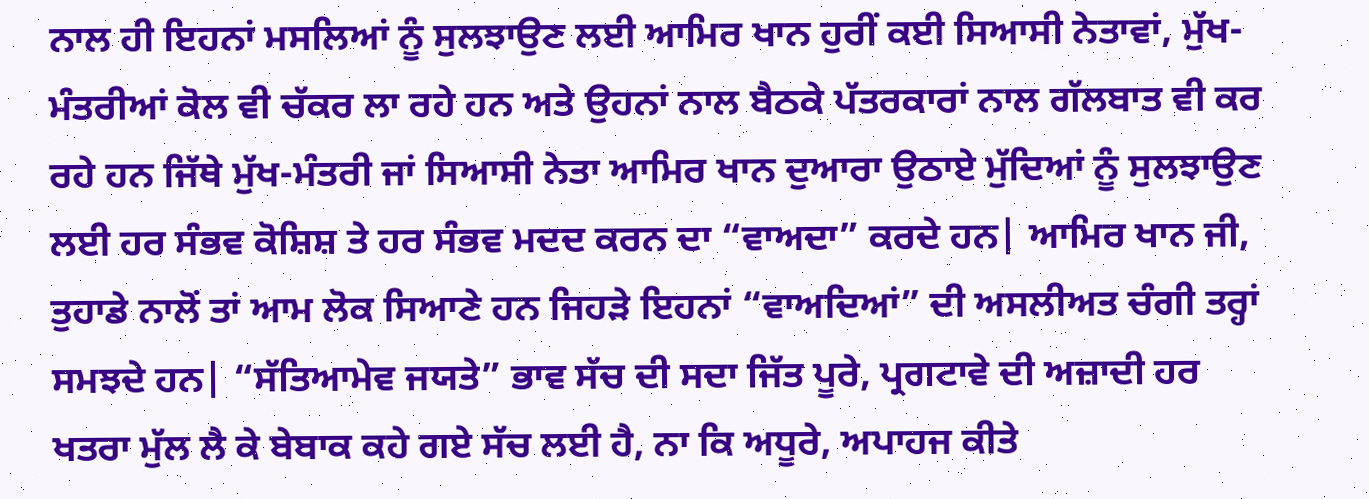ਨਾਲ ਹੀ ਇਹਨਾਂ ਮਸਲਿਆਂ ਨੂੰ ਸੁਲਝਾਉਣ ਲਈ ਆਮਿਰ ਖਾਨ ਹੁਰੀਂ ਕਈ ਸਿਆਸੀ ਨੇਤਾਵਾਂ, ਮੁੱਖ-ਮੰਤਰੀਆਂ ਕੋਲ ਵੀ ਚੱਕਰ ਲਾ ਰਹੇ ਹਨ ਅਤੇ ਉਹਨਾਂ ਨਾਲ ਬੈਠਕੇ ਪੱਤਰਕਾਰਾਂ ਨਾਲ ਗੱਲਬਾਤ ਵੀ ਕਰ ਰਹੇ ਹਨ ਜਿੱਥੇ ਮੁੱਖ-ਮੰਤਰੀ ਜਾਂ ਸਿਆਸੀ ਨੇਤਾ ਆਮਿਰ ਖਾਨ ਦੁਆਰਾ ਉਠਾਏ ਮੁੱਦਿਆਂ ਨੂੰ ਸੁਲਝਾਉਣ ਲਈ ਹਰ ਸੰਭਵ ਕੋਸ਼ਿਸ਼ ਤੇ ਹਰ ਸੰਭਵ ਮਦਦ ਕਰਨ ਦਾ “ਵਾਅਦਾ” ਕਰਦੇ ਹਨ| ਆਮਿਰ ਖਾਨ ਜੀ, ਤੁਹਾਡੇ ਨਾਲੋਂ ਤਾਂ ਆਮ ਲੋਕ ਸਿਆਣੇ ਹਨ ਜਿਹੜੇ ਇਹਨਾਂ “ਵਾਅਦਿਆਂ” ਦੀ ਅਸਲੀਅਤ ਚੰਗੀ ਤਰ੍ਹਾਂ ਸਮਝਦੇ ਹਨ| “ਸੱਤਿਆਮੇਵ ਜਯਤੇ” ਭਾਵ ਸੱਚ ਦੀ ਸਦਾ ਜਿੱਤ ਪੂਰੇ, ਪ੍ਰਗਟਾਵੇ ਦੀ ਅਜ਼ਾਦੀ ਹਰ ਖਤਰਾ ਮੁੱਲ ਲੈ ਕੇ ਬੇਬਾਕ ਕਹੇ ਗਏ ਸੱਚ ਲਈ ਹੈ, ਨਾ ਕਿ ਅਧੂਰੇ, ਅਪਾਹਜ ਕੀਤੇ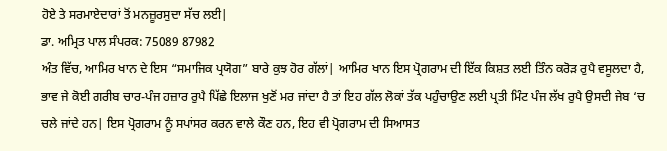ਹੋਏ ਤੇ ਸਰਮਾਏਦਾਰਾਂ ਤੋਂ ਮਨਜ਼ੂਰਸੁਦਾ ਸੱਚ ਲਈ|
ਡਾ. ਅਮ੍ਰਿਤ ਪਾਲ ਸੰਪਰਕ: 75089 87982
ਅੰਤ ਵਿੱਚ, ਆਮਿਰ ਖਾਨ ਦੇ ਇਸ “ਸਮਾਜਿਕ ਪ੍ਰਯੋਗ” ਬਾਰੇ ਕੁਝ ਹੋਰ ਗੱਲਾਂ| ਆਮਿਰ ਖਾਨ ਇਸ ਪ੍ਰੋਗਰਾਮ ਦੀ ਇੱਕ ਕਿਸ਼ਤ ਲਈ ਤਿੰਨ ਕਰੋੜ ਰੁਪੈ ਵਸੂਲਦਾ ਹੈ, ਭਾਵ ਜੇ ਕੋਈ ਗਰੀਬ ਚਾਰ-ਪੰਜ ਹਜ਼ਾਰ ਰੁਪੈ ਪਿੱਛੇ ਇਲਾਜ ਖੁਣੋਂ ਮਰ ਜਾਂਦਾ ਹੈ ਤਾਂ ਇਹ ਗੱਲ ਲੋਕਾਂ ਤੱਕ ਪਹੁੰਚਾਉਣ ਲਈ ਪ੍ਰਤੀ ਮਿੰਟ ਪੰਜ ਲੱਖ ਰੁਪੈ ਉਸਦੀ ਜੇਬ ‘ਚ ਚਲੇ ਜਾਂਦੇ ਹਨ| ਇਸ ਪ੍ਰੋਗਰਾਮ ਨੂੰ ਸਪਾਂਸਰ ਕਰਨ ਵਾਲੇ ਕੌਣ ਹਨ, ਇਹ ਵੀ ਪ੍ਰੋਗਰਾਮ ਦੀ ਸਿਆਸਤ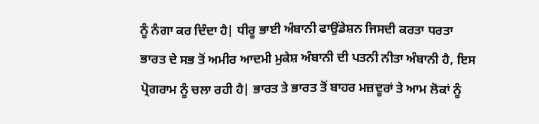ਨੂੰ ਨੰਗਾ ਕਰ ਦਿੰਦਾ ਹੈ| ਧੀਰੂ ਭਾਈ ਅੰਬਾਨੀ ਫਾਉਂਡੇਸ਼ਨ ਜਿਸਦੀ ਕਰਤਾ ਧਰਤਾ ਭਾਰਤ ਦੇ ਸਭ ਤੋਂ ਅਮੀਰ ਆਦਮੀ ਮੁਕੇਸ਼ ਅੰਬਾਨੀ ਦੀ ਪਤਨੀ ਨੀਤਾ ਅੰਬਾਨੀ ਹੈ, ਇਸ ਪ੍ਰੋਗਰਾਮ ਨੂੰ ਚਲਾ ਰਹੀ ਹੈ| ਭਾਰਤ ਤੇ ਭਾਰਤ ਤੋਂ ਬਾਹਰ ਮਜ਼ਦੂਰਾਂ ਤੇ ਆਮ ਲੋਕਾਂ ਨੂੰ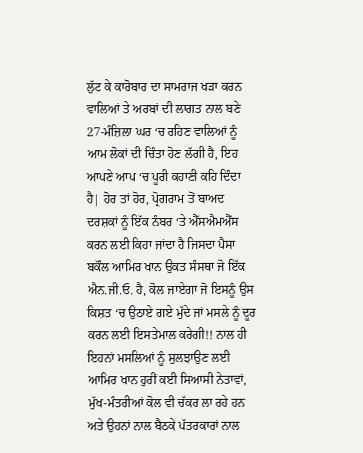ਲੁੱਟ ਕੇ ਕਾਰੋਬਾਰ ਦਾ ਸਾਮਰਾਜ ਖੜਾ ਕਰਨ ਵਾਲਿਆਂ ਤੇ ਅਰਬਾਂ ਦੀ ਲਾਗਤ ਨਾਲ ਬਣੇ 27-ਮੰਜ਼ਿਲਾ ਘਰ ‘ਚ ਰਹਿਣ ਵਾਲਿਆਂ ਨੂੰ ਆਮ ਲੋਕਾਂ ਦੀ ਚਿੰਤਾ ਹੋਣ ਲੱਗੀ ਹੈ, ਇਹ ਆਪਣੇ ਆਪ ‘ਚ ਪੂਰੀ ਕਹਾਣੀ ਕਹਿ ਦਿੰਦਾ ਹੈ| ਹੋਰ ਤਾਂ ਹੋਰ, ਪ੍ਰੋਗਰਾਮ ਤੋਂ ਬਾਅਦ ਦਰਸ਼ਕਾਂ ਨੂੰ ਇੱਕ ਨੰਬਰ ‘ਤੇ ਐੱਸਐਮਐੱਸ ਕਰਨ ਲਈ ਕਿਹਾ ਜਾਂਦਾ ਹੈ ਜਿਸਦਾ ਪੈਸਾ ਬਕੌਲ ਆਮਿਰ ਖਾਨ ਉਕਤ ਸੰਸਥਾ ਜੋ ਇੱਕ ਐਨ.ਜੀ.ਓ. ਹੈ, ਕੋਲ ਜਾਏਗਾ ਜੋ ਇਸਨੂੰ ਉਸ ਕਿਸ਼ਤ ‘ਚ ਉਠਾਏ ਗਏ ਮੁੱਦੇ ਜਾਂ ਮਸਲੇ ਨੂੰ ਦੂਰ ਕਰਨ ਲਈ ਇਸਤੇਮਾਲ ਕਰੇਗੀ!! ਨਾਲ ਹੀ ਇਹਨਾਂ ਮਸਲਿਆਂ ਨੂੰ ਸੁਲਝਾਉਣ ਲਈ ਆਮਿਰ ਖਾਨ ਹੁਰੀਂ ਕਈ ਸਿਆਸੀ ਨੇਤਾਵਾਂ, ਮੁੱਖ-ਮੰਤਰੀਆਂ ਕੋਲ ਵੀ ਚੱਕਰ ਲਾ ਰਹੇ ਹਨ ਅਤੇ ਉਹਨਾਂ ਨਾਲ ਬੈਠਕੇ ਪੱਤਰਕਾਰਾਂ ਨਾਲ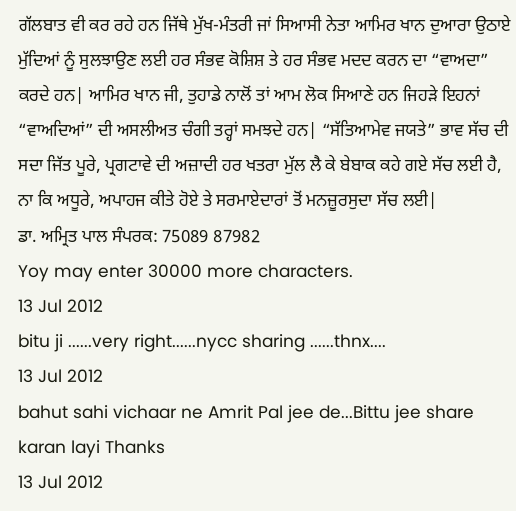ਗੱਲਬਾਤ ਵੀ ਕਰ ਰਹੇ ਹਨ ਜਿੱਥੇ ਮੁੱਖ-ਮੰਤਰੀ ਜਾਂ ਸਿਆਸੀ ਨੇਤਾ ਆਮਿਰ ਖਾਨ ਦੁਆਰਾ ਉਠਾਏ ਮੁੱਦਿਆਂ ਨੂੰ ਸੁਲਝਾਉਣ ਲਈ ਹਰ ਸੰਭਵ ਕੋਸ਼ਿਸ਼ ਤੇ ਹਰ ਸੰਭਵ ਮਦਦ ਕਰਨ ਦਾ “ਵਾਅਦਾ” ਕਰਦੇ ਹਨ| ਆਮਿਰ ਖਾਨ ਜੀ, ਤੁਹਾਡੇ ਨਾਲੋਂ ਤਾਂ ਆਮ ਲੋਕ ਸਿਆਣੇ ਹਨ ਜਿਹੜੇ ਇਹਨਾਂ “ਵਾਅਦਿਆਂ” ਦੀ ਅਸਲੀਅਤ ਚੰਗੀ ਤਰ੍ਹਾਂ ਸਮਝਦੇ ਹਨ| “ਸੱਤਿਆਮੇਵ ਜਯਤੇ” ਭਾਵ ਸੱਚ ਦੀ ਸਦਾ ਜਿੱਤ ਪੂਰੇ, ਪ੍ਰਗਟਾਵੇ ਦੀ ਅਜ਼ਾਦੀ ਹਰ ਖਤਰਾ ਮੁੱਲ ਲੈ ਕੇ ਬੇਬਾਕ ਕਹੇ ਗਏ ਸੱਚ ਲਈ ਹੈ, ਨਾ ਕਿ ਅਧੂਰੇ, ਅਪਾਹਜ ਕੀਤੇ ਹੋਏ ਤੇ ਸਰਮਾਏਦਾਰਾਂ ਤੋਂ ਮਨਜ਼ੂਰਸੁਦਾ ਸੱਚ ਲਈ|
ਡਾ. ਅਮ੍ਰਿਤ ਪਾਲ ਸੰਪਰਕ: 75089 87982
Yoy may enter 30000 more characters.
13 Jul 2012
bitu ji ......very right......nycc sharing ......thnx....
13 Jul 2012
bahut sahi vichaar ne Amrit Pal jee de...Bittu jee share karan layi Thanks
13 Jul 2012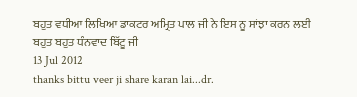ਬਹੁਤ ਵਧੀਆ ਲਿਖਿਆ ਡਾਕਟਰ ਅਮ੍ਰਿਤ ਪਾਲ ਜੀ ਨੇ ਇਸ ਨੂ ਸਾਂਝਾ ਕਰਨ ਲਈ ਬਹੁਤ ਬਹੁਤ ਧੰਨਵਾਦ ਬਿੱਟੂ ਜੀ
13 Jul 2012
thanks bittu veer ji share karan lai...dr.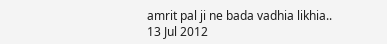amrit pal ji ne bada vadhia likhia..
13 Jul 2012